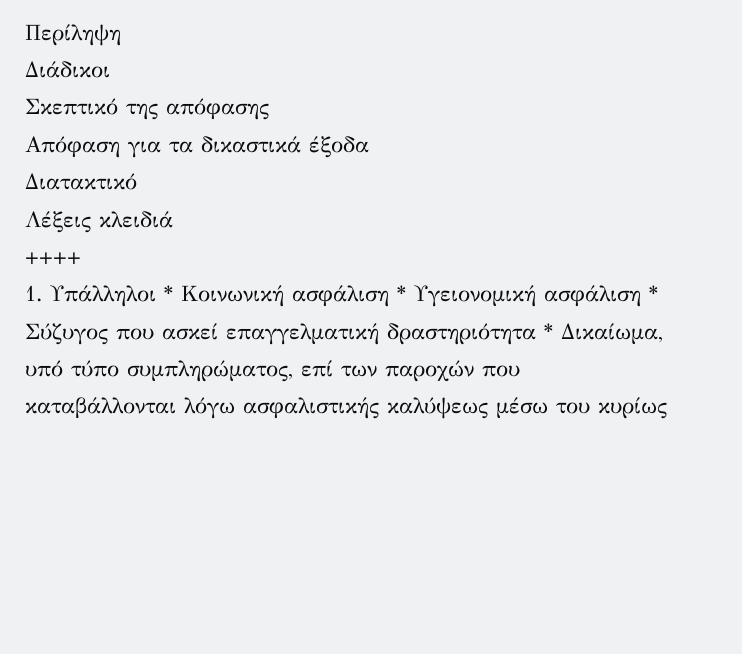Περίληψη
Διάδικοι
Σκεπτικό της απόφασης
Απόφαση για τα δικαστικά έξοδα
Διατακτικό
Λέξεις κλειδιά
++++
1. Υπάλληλοι * Κοινωνική ασφάλιση * Υγειονομική ασφάλιση * Σύζυγος που ασκεί επαγγελματική δραστηριότητα * Δικαίωμα, υπό τύπο συμπληρώματος, επί των παροχών που καταβάλλονται λόγω ασφαλιστικής καλύψεως μέσω του κυρίως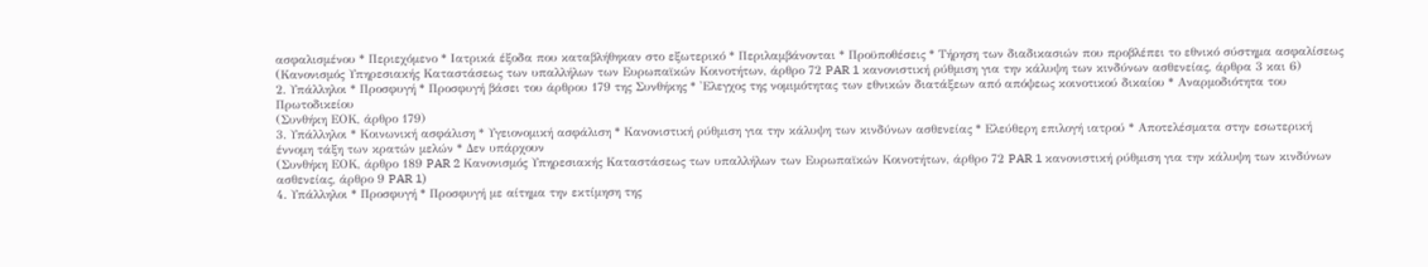ασφαλισμένου * Περιεχόμενο * Ιατρικά έξοδα που καταβλήθηκαν στο εξωτερικό * Περιλαμβάνονται * Προϋποθέσεις * Τήρηση των διαδικασιών που προβλέπει το εθνικό σύστημα ασφαλίσεως
(Κανονισμός Υπηρεσιακής Καταστάσεως των υπαλλήλων των Ευρωπαϊκών Κοινοτήτων, άρθρο 72 PAR 1 κανονιστική ρύθμιση για την κάλυψη των κινδύνων ασθενείας, άρθρα 3 και 6)
2. Υπάλληλοι * Προσφυγή * Προσφυγή βάσει του άρθρου 179 της Συνθήκης * 'Ελεγχος της νομιμότητας των εθνικών διατάξεων από απόψεως κοινοτικού δικαίου * Αναρμοδιότητα του Πρωτοδικείου
(Συνθήκη ΕΟΚ, άρθρο 179)
3. Υπάλληλοι * Κοινωνική ασφάλιση * Υγειονομική ασφάλιση * Κανονιστική ρύθμιση για την κάλυψη των κινδύνων ασθενείας * Ελεύθερη επιλογή ιατρού * Αποτελέσματα στην εσωτερική έννομη τάξη των κρατών μελών * Δεν υπάρχουν
(Συνθήκη ΕΟΚ, άρθρο 189 PAR 2 Κανονισμός Υπηρεσιακής Καταστάσεως των υπαλλήλων των Ευρωπαϊκών Κοινοτήτων, άρθρο 72 PAR 1 κανονιστική ρύθμιση για την κάλυψη των κινδύνων ασθενείας, άρθρο 9 PAR 1)
4. Υπάλληλοι * Προσφυγή * Προσφυγή με αίτημα την εκτίμηση της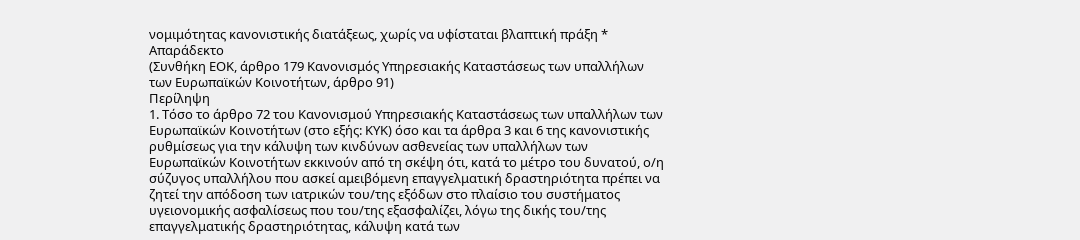νομιμότητας κανονιστικής διατάξεως, χωρίς να υφίσταται βλαπτική πράξη * Απαράδεκτο
(Συνθήκη ΕΟΚ, άρθρο 179 Κανονισμός Υπηρεσιακής Καταστάσεως των υπαλλήλων των Ευρωπαϊκών Κοινοτήτων, άρθρο 91)
Περίληψη
1. Τόσο το άρθρο 72 του Κανονισμού Υπηρεσιακής Καταστάσεως των υπαλλήλων των Ευρωπαϊκών Κοινοτήτων (στο εξής: ΚΥΚ) όσο και τα άρθρα 3 και 6 της κανονιστικής ρυθμίσεως για την κάλυψη των κινδύνων ασθενείας των υπαλλήλων των Ευρωπαϊκών Κοινοτήτων εκκινούν από τη σκέψη ότι, κατά το μέτρο του δυνατού, ο/η σύζυγος υπαλλήλου που ασκεί αμειβόμενη επαγγελματική δραστηριότητα πρέπει να ζητεί την απόδοση των ιατρικών του/της εξόδων στο πλαίσιο του συστήματος υγειονομικής ασφαλίσεως που του/της εξασφαλίζει, λόγω της δικής του/της επαγγελματικής δραστηριότητας, κάλυψη κατά των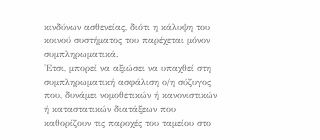κινδύνων ασθενείας, διότι η κάλυψη του κοινού συστήματος του παρέχεται μόνον συμπληρωματικά.
'Ετσι, μπορεί να αξιώσει να υπαχθεί στη συμπληρωματική ασφάλιση ο/η σύζυγος που, δυνάμει νομοθετικών ή κανονιστικών ή καταστατικών διατάξεων που καθορίζουν τις παροχές του ταμείου στο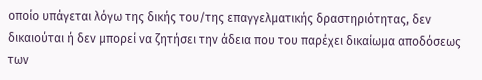οποίο υπάγεται λόγω της δικής του/της επαγγελματικής δραστηριότητας, δεν δικαιούται ή δεν μπορεί να ζητήσει την άδεια που του παρέχει δικαίωμα αποδόσεως των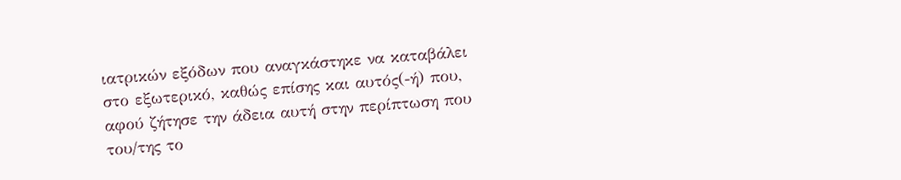ιατρικών εξόδων που αναγκάστηκε να καταβάλει στο εξωτερικό, καθώς επίσης και αυτός(-ή) που, αφού ζήτησε την άδεια αυτή στην περίπτωση που του/της το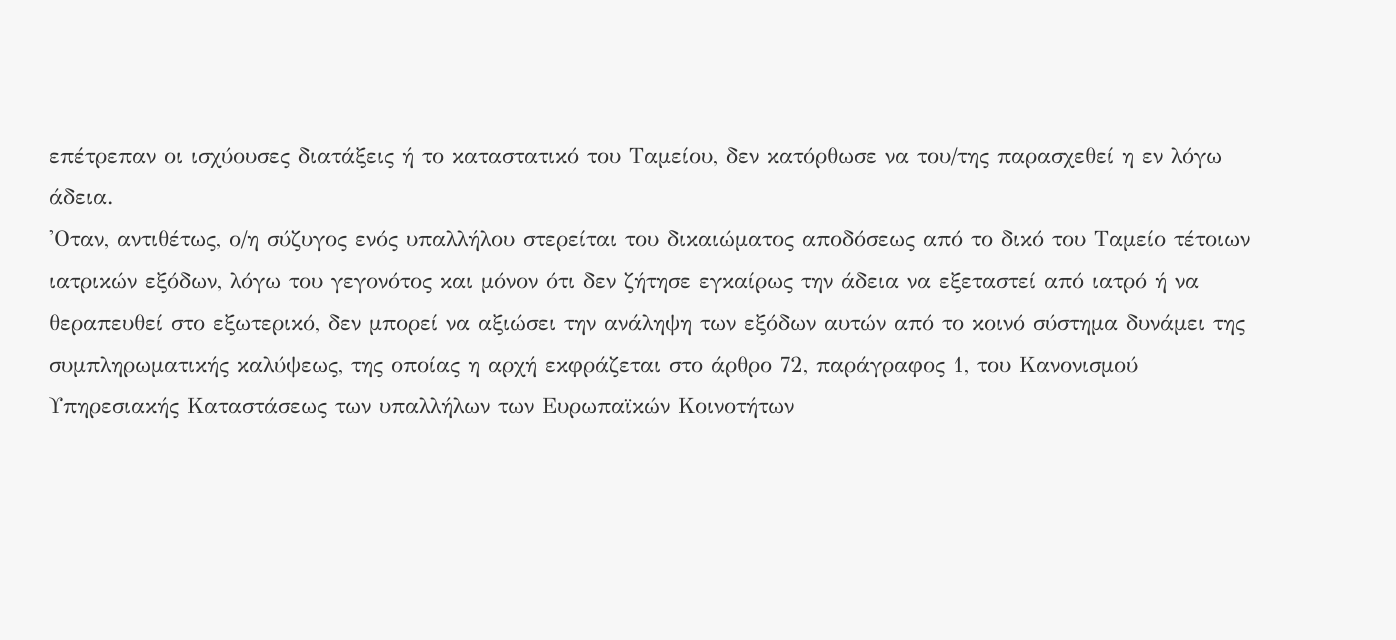επέτρεπαν οι ισχύουσες διατάξεις ή το καταστατικό του Ταμείου, δεν κατόρθωσε να του/της παρασχεθεί η εν λόγω άδεια.
'Οταν, αντιθέτως, ο/η σύζυγος ενός υπαλλήλου στερείται του δικαιώματος αποδόσεως από το δικό του Ταμείο τέτοιων ιατρικών εξόδων, λόγω του γεγονότος και μόνον ότι δεν ζήτησε εγκαίρως την άδεια να εξεταστεί από ιατρό ή να θεραπευθεί στο εξωτερικό, δεν μπορεί να αξιώσει την ανάληψη των εξόδων αυτών από το κοινό σύστημα δυνάμει της συμπληρωματικής καλύψεως, της οποίας η αρχή εκφράζεται στο άρθρο 72, παράγραφος 1, του Κανονισμού Υπηρεσιακής Καταστάσεως των υπαλλήλων των Ευρωπαϊκών Κοινοτήτων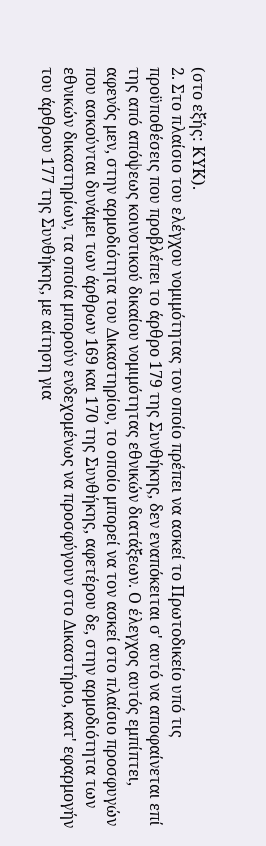(στο εξής: ΚΥΚ).
2. Στο πλαίσιο του ελέγχου νομιμότητας τον οποίο πρέπει να ασκεί το Πρωτοδικείο υπό τις προϋποθέσεις που προβλέπει το άρθρο 179 της Συνθήκης, δεν εναπόκειται σ' αυτό να αποφαίνεται επί της από απόψεως κοινοτικού δικαίου νομιμότητας εθνικών διατάξεων. Ο έλεγχος αυτός εμπίπτει, αφενός μεν, στην αρμοδιότητα του Δικαστηρίου, το οποίο μπορεί να τον ασκεί στο πλαίσιο προσφυγών που ασκούνται δυνάμει των άρθρων 169 και 170 της Συνθήκης, αφετέρου δε, στην αρμοδιότητα των εθνικών δικαστηρίων, τα οποία μπορούν ενδεχομένως να προσφύγουν στο Δικαστήριο, κατ' εφαρμογήν του άρθρου 177 της Συνθήκης, με αίτηση για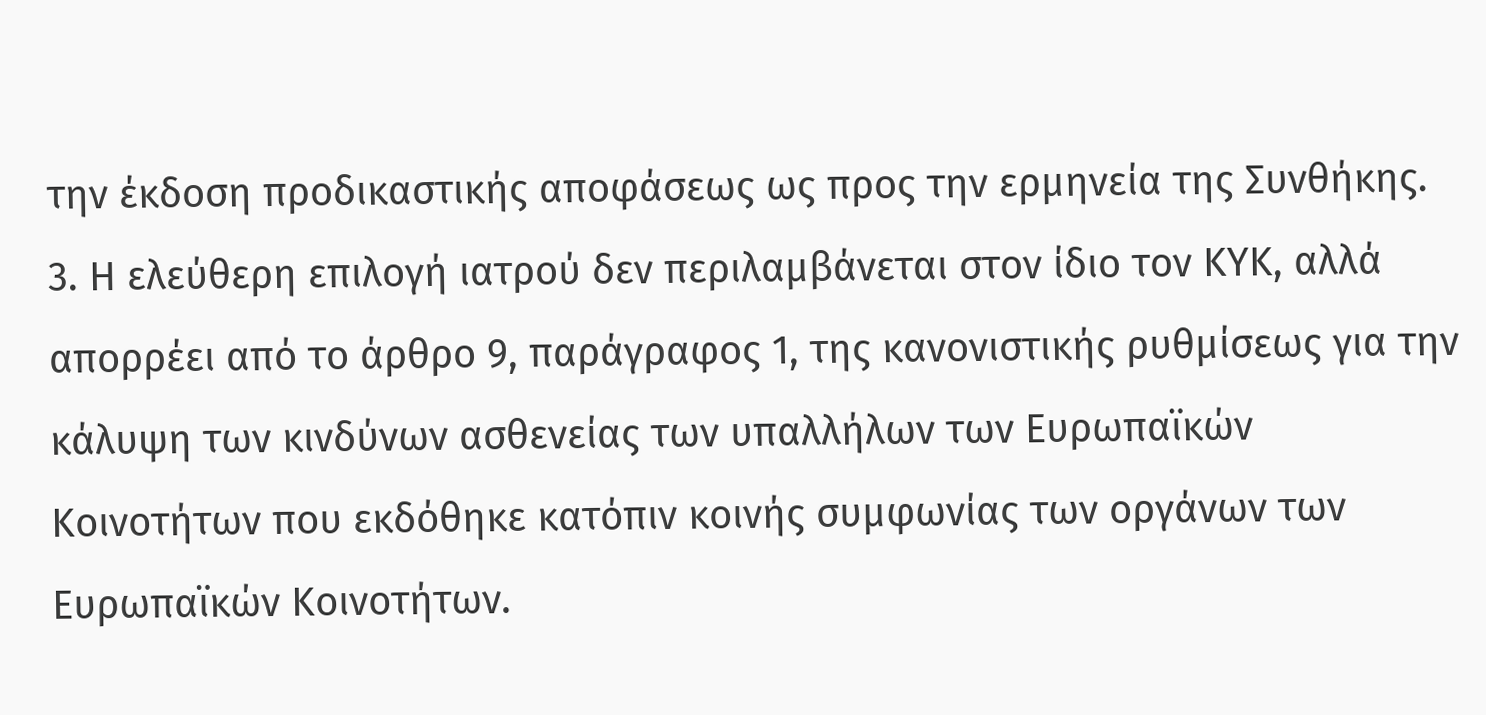την έκδοση προδικαστικής αποφάσεως ως προς την ερμηνεία της Συνθήκης.
3. Η ελεύθερη επιλογή ιατρού δεν περιλαμβάνεται στον ίδιο τον ΚΥΚ, αλλά απορρέει από το άρθρο 9, παράγραφος 1, της κανονιστικής ρυθμίσεως για την κάλυψη των κινδύνων ασθενείας των υπαλλήλων των Ευρωπαϊκών Κοινοτήτων που εκδόθηκε κατόπιν κοινής συμφωνίας των οργάνων των Ευρωπαϊκών Κοινοτήτων.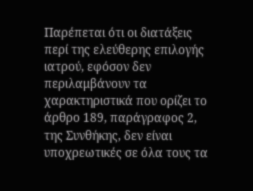Παρέπεται ότι οι διατάξεις περί της ελεύθερης επιλογής ιατρού, εφόσον δεν περιλαμβάνουν τα χαρακτηριστικά που ορίζει το άρθρο 189, παράγραφος 2, της Συνθήκης, δεν είναι υποχρεωτικές σε όλα τους τα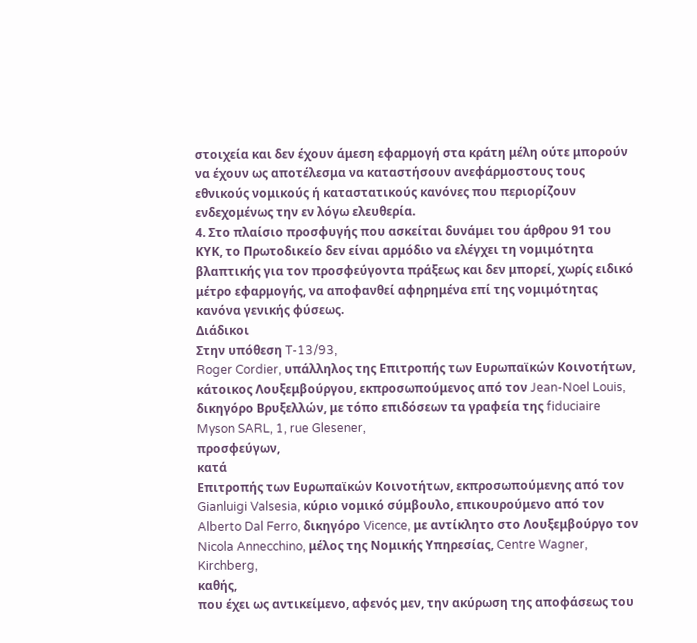στοιχεία και δεν έχουν άμεση εφαρμογή στα κράτη μέλη ούτε μπορούν να έχουν ως αποτέλεσμα να καταστήσουν ανεφάρμοστους τους εθνικούς νομικούς ή καταστατικούς κανόνες που περιορίζουν ενδεχομένως την εν λόγω ελευθερία.
4. Στο πλαίσιο προσφυγής που ασκείται δυνάμει του άρθρου 91 του ΚΥΚ, το Πρωτοδικείο δεν είναι αρμόδιο να ελέγχει τη νομιμότητα βλαπτικής για τον προσφεύγοντα πράξεως και δεν μπορεί, χωρίς ειδικό μέτρο εφαρμογής, να αποφανθεί αφηρημένα επί της νομιμότητας κανόνα γενικής φύσεως.
Διάδικοι
Στην υπόθεση T-13/93,
Roger Cordier, υπάλληλος της Επιτροπής των Ευρωπαϊκών Κοινοτήτων, κάτοικος Λουξεμβούργου, εκπροσωπούμενος από τον Jean-Noel Louis, δικηγόρο Βρυξελλών, με τόπο επιδόσεων τα γραφεία της fiduciaire Myson SARL, 1, rue Glesener,
προσφεύγων,
κατά
Επιτροπής των Ευρωπαϊκών Κοινοτήτων, εκπροσωπούμενης από τον Gianluigi Valsesia, κύριο νομικό σύμβουλο, επικουρούμενο από τον Alberto Dal Ferro, δικηγόρο Vicence, με αντίκλητο στο Λουξεμβούργο τον Nicola Annecchino, μέλος της Νομικής Υπηρεσίας, Centre Wagner, Kirchberg,
καθής,
που έχει ως αντικείμενο, αφενός μεν, την ακύρωση της αποφάσεως του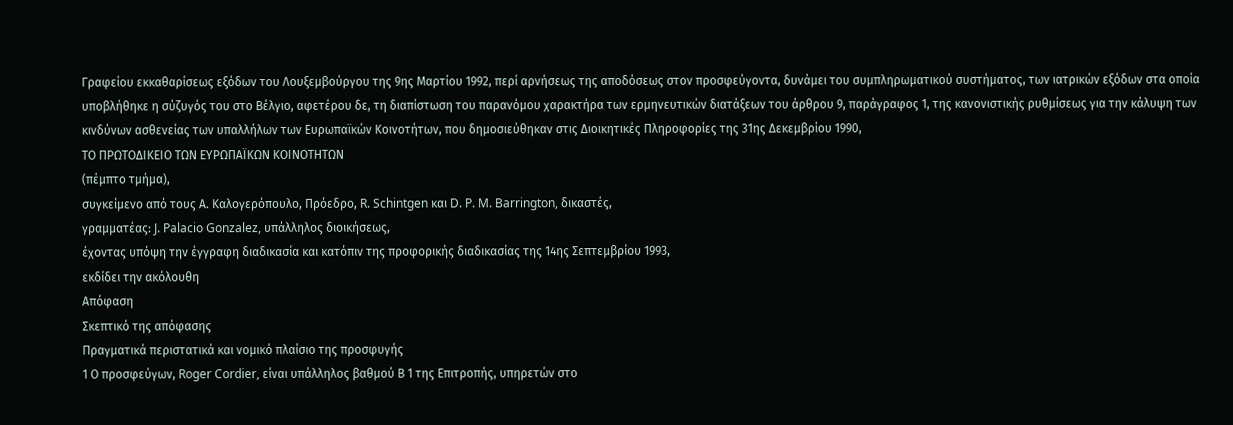Γραφείου εκκαθαρίσεως εξόδων του Λουξεμβούργου της 9ης Μαρτίου 1992, περί αρνήσεως της αποδόσεως στον προσφεύγοντα, δυνάμει του συμπληρωματικού συστήματος, των ιατρικών εξόδων στα οποία υποβλήθηκε η σύζυγός του στο Βέλγιο, αφετέρου δε, τη διαπίστωση του παρανόμου χαρακτήρα των ερμηνευτικών διατάξεων του άρθρου 9, παράγραφος 1, της κανονιστικής ρυθμίσεως για την κάλυψη των κινδύνων ασθενείας των υπαλλήλων των Ευρωπαϊκών Κοινοτήτων, που δημοσιεύθηκαν στις Διοικητικές Πληροφορίες της 31ης Δεκεμβρίου 1990,
ΤΟ ΠΡΩΤΟΔΙΚΕΙΟ ΤΩΝ ΕΥΡΩΠΑΪΚΩΝ ΚΟΙΝΟΤΗΤΩΝ
(πέμπτο τμήμα),
συγκείμενο από τους Α. Καλογερόπουλο, Πρόεδρο, R. Schintgen και D. P. M. Barrington, δικαστές,
γραμματέας: J. Palacio Gonzalez, υπάλληλος διοικήσεως,
έχοντας υπόψη την έγγραφη διαδικασία και κατόπιν της προφορικής διαδικασίας της 14ης Σεπτεμβρίου 1993,
εκδίδει την ακόλουθη
Απόφαση
Σκεπτικό της απόφασης
Πραγματικά περιστατικά και νομικό πλαίσιο της προσφυγής
1 Ο προσφεύγων, Roger Cordier, είναι υπάλληλος βαθμού Β 1 της Επιτροπής, υπηρετών στο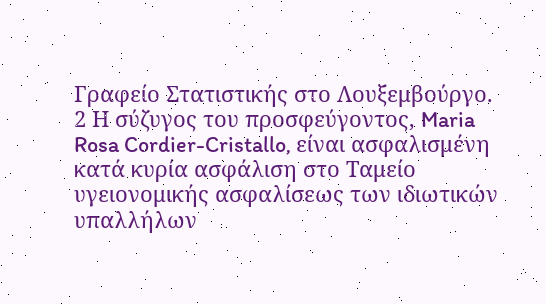Γραφείο Στατιστικής στο Λουξεμβούργο.
2 Η σύζυγος του προσφεύγοντος, Maria Rosa Cordier-Cristallo, είναι ασφαλισμένη κατά κυρία ασφάλιση στο Tαμείο υγειονομικής ασφαλίσεως των ιδιωτικών υπαλλήλων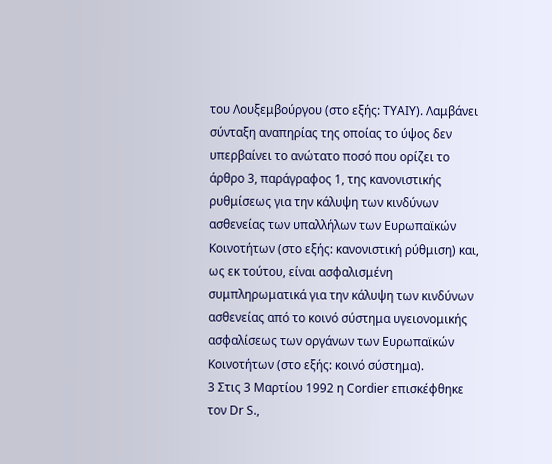του Λουξεμβούργου (στο εξής: ΤΥΑΙΥ). Λαμβάνει σύνταξη αναπηρίας της οποίας το ύψος δεν υπερβαίνει το ανώτατο ποσό που ορίζει το άρθρο 3, παράγραφος 1, της κανονιστικής ρυθμίσεως για την κάλυψη των κινδύνων ασθενείας των υπαλλήλων των Ευρωπαϊκών Κοινοτήτων (στο εξής: κανονιστική ρύθμιση) και, ως εκ τούτου, είναι ασφαλισμένη συμπληρωματικά για την κάλυψη των κινδύνων ασθενείας από το κοινό σύστημα υγειονομικής ασφαλίσεως των οργάνων των Ευρωπαϊκών Κοινοτήτων (στο εξής: κοινό σύστημα).
3 Στις 3 Μαρτίου 1992 η Cordier επισκέφθηκε τον Dr S.,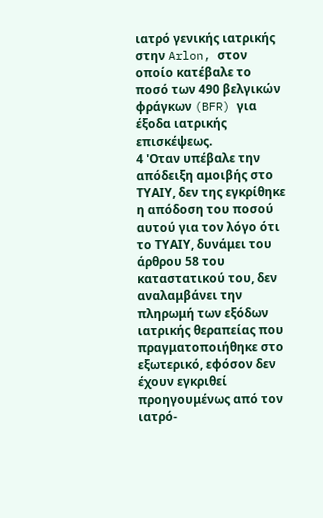ιατρό γενικής ιατρικής στην Arlon, στον οποίο κατέβαλε το ποσό των 490 βελγικών φράγκων (BFR) για έξοδα ιατρικής επισκέψεως.
4 'Οταν υπέβαλε την απόδειξη αμοιβής στο ΤΥΑΙΥ, δεν της εγκρίθηκε η απόδοση του ποσού αυτού για τον λόγο ότι το ΤΥΑΙΥ, δυνάμει του άρθρου 58 του καταστατικού του, δεν αναλαμβάνει την πληρωμή των εξόδων ιατρικής θεραπείας που πραγματοποιήθηκε στο εξωτερικό, εφόσον δεν έχουν εγκριθεί προηγουμένως από τον ιατρό-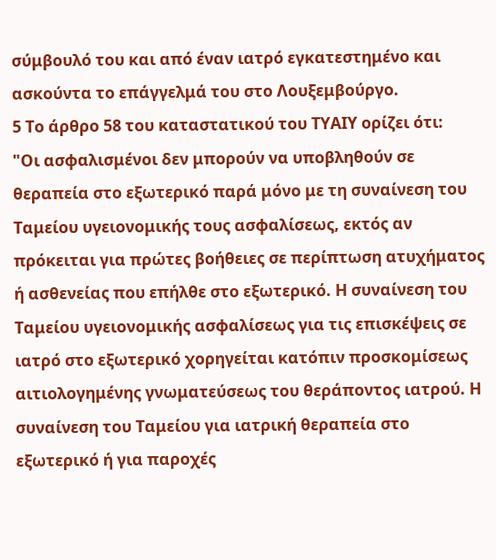σύμβουλό του και από έναν ιατρό εγκατεστημένο και ασκούντα το επάγγελμά του στο Λουξεμβούργο.
5 Το άρθρο 58 του καταστατικού του ΤΥΑΙΥ ορίζει ότι:
"Οι ασφαλισμένοι δεν μπορούν να υποβληθούν σε θεραπεία στο εξωτερικό παρά μόνο με τη συναίνεση του Tαμείου υγειονομικής τους ασφαλίσεως, εκτός αν πρόκειται για πρώτες βοήθειες σε περίπτωση ατυχήματος ή ασθενείας που επήλθε στο εξωτερικό. Η συναίνεση του Tαμείου υγειονομικής ασφαλίσεως για τις επισκέψεις σε ιατρό στο εξωτερικό χορηγείται κατόπιν προσκομίσεως αιτιολογημένης γνωματεύσεως του θεράποντος ιατρού. Η συναίνεση του Tαμείου για ιατρική θεραπεία στο εξωτερικό ή για παροχές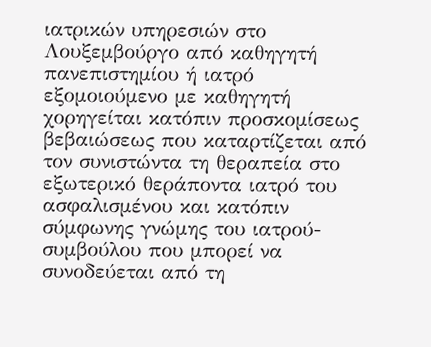ιατρικών υπηρεσιών στο Λουξεμβούργο από καθηγητή πανεπιστημίου ή ιατρό εξομοιούμενο με καθηγητή χορηγείται κατόπιν προσκομίσεως βεβαιώσεως που καταρτίζεται από τον συνιστώντα τη θεραπεία στο εξωτερικό θεράποντα ιατρό του ασφαλισμένου και κατόπιν σύμφωνης γνώμης του ιατρού-συμβούλου που μπορεί να συνοδεύεται από τη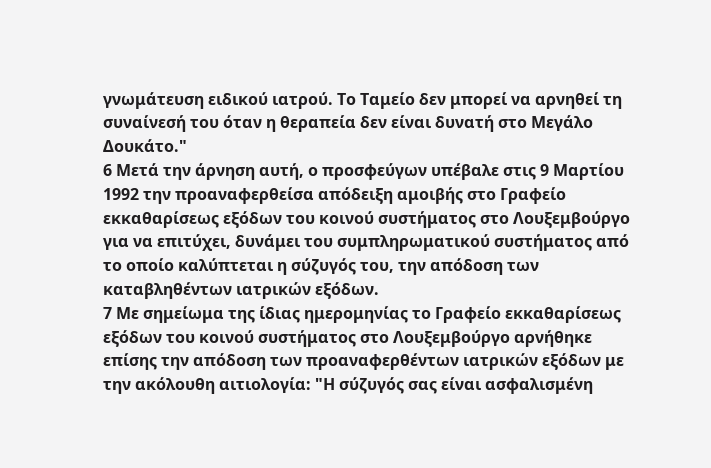γνωμάτευση ειδικού ιατρού. Το Tαμείο δεν μπορεί να αρνηθεί τη συναίνεσή του όταν η θεραπεία δεν είναι δυνατή στο Μεγάλο Δουκάτο."
6 Μετά την άρνηση αυτή, ο προσφεύγων υπέβαλε στις 9 Μαρτίου 1992 την προαναφερθείσα απόδειξη αμοιβής στο Γραφείο εκκαθαρίσεως εξόδων του κοινού συστήματος στο Λουξεμβούργο για να επιτύχει, δυνάμει του συμπληρωματικού συστήματος από το οποίο καλύπτεται η σύζυγός του, την απόδοση των καταβληθέντων ιατρικών εξόδων.
7 Με σημείωμα της ίδιας ημερομηνίας το Γραφείο εκκαθαρίσεως εξόδων του κοινού συστήματος στο Λουξεμβούργο αρνήθηκε επίσης την απόδοση των προαναφερθέντων ιατρικών εξόδων με την ακόλουθη αιτιολογία: "Η σύζυγός σας είναι ασφαλισμένη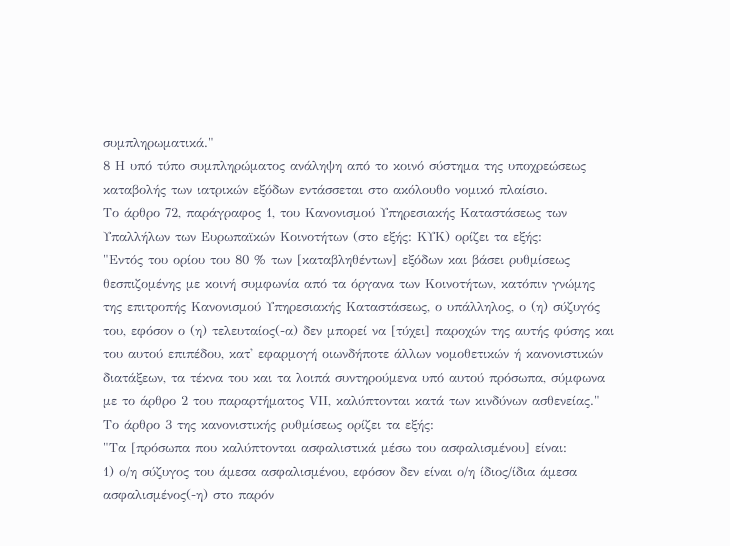συμπληρωματικά."
8 Η υπό τύπο συμπληρώματος ανάληψη από το κοινό σύστημα της υποχρεώσεως καταβολής των ιατρικών εξόδων εντάσσεται στο ακόλουθο νομικό πλαίσιο.
Το άρθρο 72, παράγραφος 1, του Κανονισμού Υπηρεσιακής Καταστάσεως των Υπαλλήλων των Ευρωπαϊκών Κοινοτήτων (στο εξής: ΚΥΚ) ορίζει τα εξής:
"Εντός του ορίου του 80 % των [καταβληθέντων] εξόδων και βάσει ρυθμίσεως θεσπιζομένης με κοινή συμφωνία από τα όργανα των Κοινοτήτων, κατόπιν γνώμης της επιτροπής Κανονισμού Υπηρεσιακής Καταστάσεως, ο υπάλληλος, ο (η) σύζυγός του, εφόσον ο (η) τελευταίος(-α) δεν μπορεί να [τύχει] παροχών της αυτής φύσης και του αυτού επιπέδου, κατ' εφαρμογή οιωνδήποτε άλλων νομοθετικών ή κανονιστικών διατάξεων, τα τέκνα του και τα λοιπά συντηρούμενα υπό αυτού πρόσωπα, σύμφωνα με το άρθρο 2 του παραρτήματος VΙΙ, καλύπτονται κατά των κινδύνων ασθενείας."
Το άρθρο 3 της κανονιστικής ρυθμίσεως ορίζει τα εξής:
"Τα [πρόσωπα που καλύπτονται ασφαλιστικά μέσω του ασφαλισμένου] είναι:
1) ο/η σύζυγος του άμεσα ασφαλισμένου, εφόσον δεν είναι ο/η ίδιος/ίδια άμεσα ασφαλισμένος(-η) στο παρόν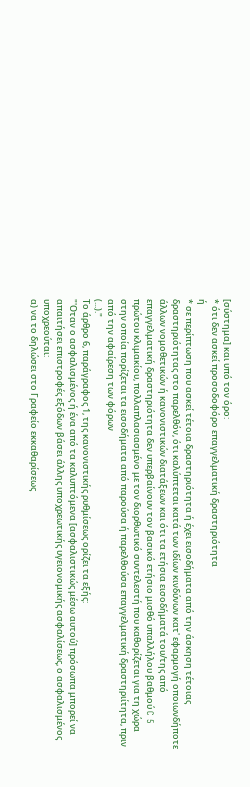[σύστημα] και υπό τον όρο:
* ότι δεν ασκεί προσοδοφόρο επαγγελματική δραστηριότητα
ή
* σε περίπτωση που ασκεί τέτοια δραστηριότητα ή έχει εισοδήματα από την άσκηση τέτοιας δραστηριότητας στο παρελθόν, ότι καλύπτεται κατά των ιδίων κινδύνων κατ' εφαρμογή οποιωνδήποτε άλλων νομοθετικών ή κανονιστικών διατάξεων και ότι τα ετήσια εισοδήματά του/της από επαγγελματική δραστηριότητα δεν υπερβαίνουν τον βασικό ετήσιο μισθό υπαλλήλου βαθμού C 5 πρώτου κλιμακίου, πολλαπλασιασμένο με τον διορθωτικό συντελεστή που καθορίζεται για τη χώρα στην οποία πορίζεται τα εισοδήματα από παρούσα ή παρελθούσα επαγγελματική δραστηριίτητα, πριν από την αφαίρεση των φόρων
(...)."
Το άρθρο 6, παράγραφος 1, της κανονιστικής ρυθμίσεως ορίζει τα εξής:
"'Οταν ο ασφαλισμένος ή ένα από τα καλυπτόμενα [ασφαλιστικώς μέσω αυτού] πρόσωπα μπορεί να απαιτήσει επιστροφές εξόδων βάσει άλλης υποχρεωτικής υγειονομικής ασφαλίσεως, ο ασφαλισμένος υποχρεούται:
α) να το δηλώσει στο Γραφείο εκκαθαρίσεως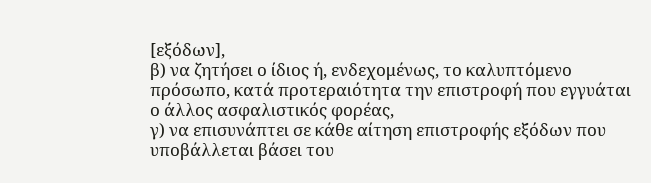[εξόδων],
β) να ζητήσει ο ίδιος ή, ενδεχομένως, το καλυπτόμενο πρόσωπο, κατά προτεραιότητα την επιστροφή που εγγυάται ο άλλος ασφαλιστικός φορέας,
γ) να επισυνάπτει σε κάθε αίτηση επιστροφής εξόδων που υποβάλλεται βάσει του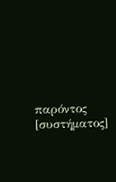παρόντος [συστήματος]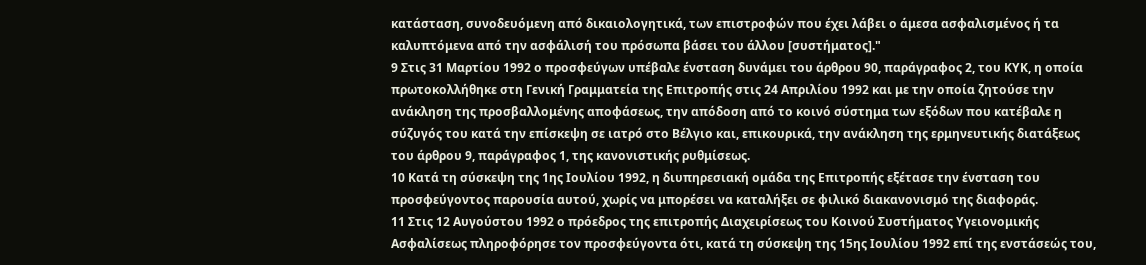κατάσταση, συνοδευόμενη από δικαιολογητικά, των επιστροφών που έχει λάβει ο άμεσα ασφαλισμένος ή τα καλυπτόμενα από την ασφάλισή του πρόσωπα βάσει του άλλου [συστήματος]."
9 Στις 31 Μαρτίου 1992 ο προσφεύγων υπέβαλε ένσταση δυνάμει του άρθρου 90, παράγραφος 2, του ΚΥΚ, η οποία πρωτοκολλήθηκε στη Γενική Γραμματεία της Επιτροπής στις 24 Απριλίου 1992 και με την οποία ζητούσε την ανάκληση της προσβαλλομένης αποφάσεως, την απόδοση από το κοινό σύστημα των εξόδων που κατέβαλε η σύζυγός του κατά την επίσκεψη σε ιατρό στο Βέλγιο και, επικουρικά, την ανάκληση της ερμηνευτικής διατάξεως του άρθρου 9, παράγραφος 1, της κανονιστικής ρυθμίσεως.
10 Κατά τη σύσκεψη της 1ης Ιουλίου 1992, η διυπηρεσιακή ομάδα της Επιτροπής εξέτασε την ένσταση του προσφεύγοντος παρουσία αυτού, χωρίς να μπορέσει να καταλήξει σε φιλικό διακανονισμό της διαφοράς.
11 Στις 12 Αυγούστου 1992 ο πρόεδρος της επιτροπής Διαχειρίσεως του Κοινού Συστήματος Υγειονομικής Ασφαλίσεως πληροφόρησε τον προσφεύγοντα ότι, κατά τη σύσκεψη της 15ης Ιουλίου 1992 επί της ενστάσεώς του,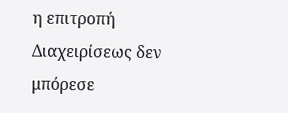η επιτροπή Διαχειρίσεως δεν μπόρεσε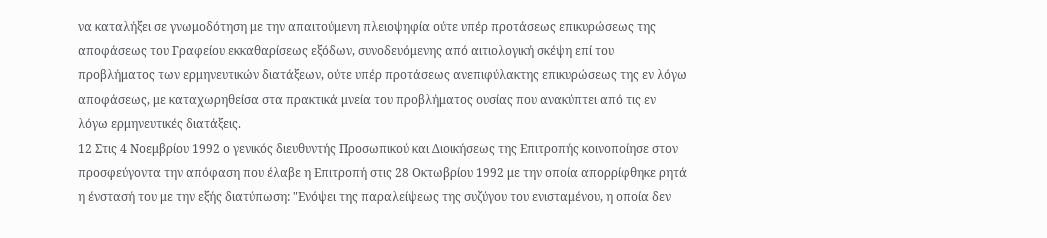να καταλήξει σε γνωμοδότηση με την απαιτούμενη πλειοψηφία ούτε υπέρ προτάσεως επικυρώσεως της αποφάσεως του Γραφείου εκκαθαρίσεως εξόδων, συνοδευόμενης από αιτιολογική σκέψη επί του προβλήματος των ερμηνευτικών διατάξεων, ούτε υπέρ προτάσεως ανεπιφύλακτης επικυρώσεως της εν λόγω αποφάσεως, με καταχωρηθείσα στα πρακτικά μνεία του προβλήματος ουσίας που ανακύπτει από τις εν λόγω ερμηνευτικές διατάξεις.
12 Στις 4 Νοεμβρίου 1992 ο γενικός διευθυντής Προσωπικού και Διοικήσεως της Επιτροπής κοινοποίησε στον προσφεύγοντα την απόφαση που έλαβε η Επιτροπή στις 28 Οκτωβρίου 1992 με την οποία απορρίφθηκε ρητά η ένστασή του με την εξής διατύπωση: "Ενόψει της παραλείψεως της συζύγου του ενισταμένου, η οποία δεν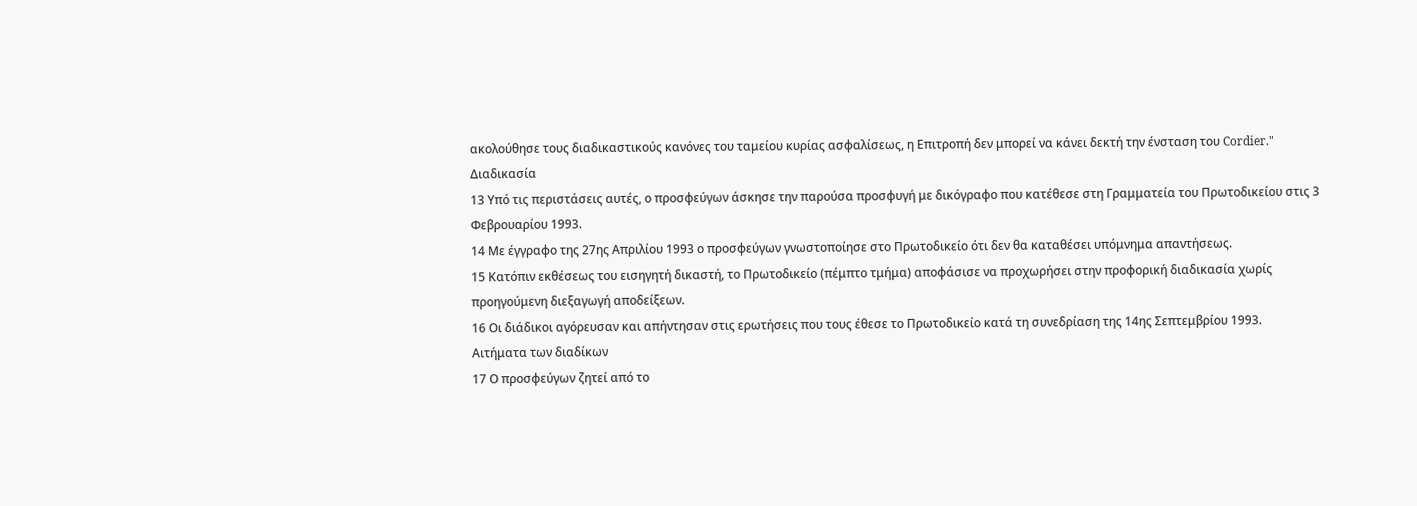ακολούθησε τους διαδικαστικούς κανόνες του ταμείου κυρίας ασφαλίσεως, η Επιτροπή δεν μπορεί να κάνει δεκτή την ένσταση του Cordier."
Διαδικασία
13 Υπό τις περιστάσεις αυτές, ο προσφεύγων άσκησε την παρούσα προσφυγή με δικόγραφο που κατέθεσε στη Γραμματεία του Πρωτοδικείου στις 3 Φεβρουαρίου 1993.
14 Με έγγραφο της 27ης Απριλίου 1993 ο προσφεύγων γνωστοποίησε στο Πρωτοδικείο ότι δεν θα καταθέσει υπόμνημα απαντήσεως.
15 Κατόπιν εκθέσεως του εισηγητή δικαστή, το Πρωτοδικείο (πέμπτο τμήμα) αποφάσισε να προχωρήσει στην προφορική διαδικασία χωρίς προηγούμενη διεξαγωγή αποδείξεων.
16 Οι διάδικοι αγόρευσαν και απήντησαν στις ερωτήσεις που τους έθεσε το Πρωτοδικείο κατά τη συνεδρίαση της 14ης Σεπτεμβρίου 1993.
Αιτήματα των διαδίκων
17 Ο προσφεύγων ζητεί από το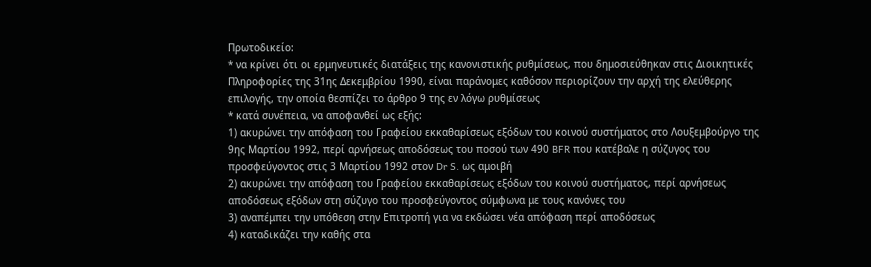Πρωτοδικείο:
* να κρίνει ότι οι ερμηνευτικές διατάξεις της κανονιστικής ρυθμίσεως, που δημοσιεύθηκαν στις Διοικητικές Πληροφορίες της 31ης Δεκεμβρίου 1990, είναι παράνομες καθόσον περιορίζουν την αρχή της ελεύθερης επιλογής, την οποία θεσπίζει το άρθρο 9 της εν λόγω ρυθμίσεως
* κατά συνέπεια, να αποφανθεί ως εξής:
1) ακυρώνει την απόφαση του Γραφείου εκκαθαρίσεως εξόδων του κοινού συστήματος στο Λουξεμβούργο της 9ης Μαρτίου 1992, περί αρνήσεως αποδόσεως του ποσού των 490 BFR που κατέβαλε η σύζυγος του προσφεύγοντος στις 3 Μαρτίου 1992 στον Dr S. ως αμοιβή
2) ακυρώνει την απόφαση του Γραφείου εκκαθαρίσεως εξόδων του κοινού συστήματος, περί αρνήσεως αποδόσεως εξόδων στη σύζυγο του προσφεύγοντος σύμφωνα με τους κανόνες του
3) αναπέμπει την υπόθεση στην Επιτροπή για να εκδώσει νέα απόφαση περί αποδόσεως
4) καταδικάζει την καθής στα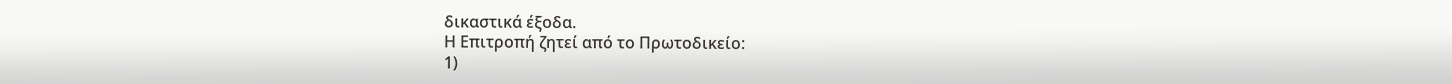δικαστικά έξοδα.
Η Επιτροπή ζητεί από το Πρωτοδικείο:
1)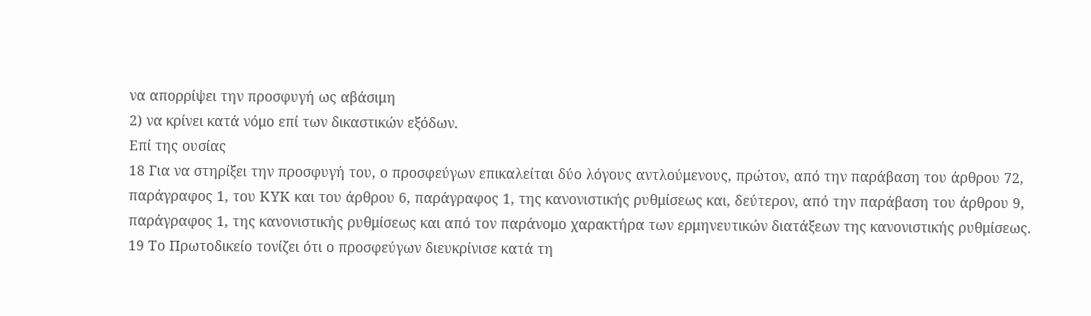να απορρίψει την προσφυγή ως αβάσιμη
2) να κρίνει κατά νόμο επί των δικαστικών εξόδων.
Επί της ουσίας
18 Για να στηρίξει την προσφυγή του, ο προσφεύγων επικαλείται δύο λόγους αντλούμενους, πρώτον, από την παράβαση του άρθρου 72, παράγραφος 1, του ΚΥΚ και του άρθρου 6, παράγραφος 1, της κανονιστικής ρυθμίσεως και, δεύτερον, από την παράβαση του άρθρου 9, παράγραφος 1, της κανονιστικής ρυθμίσεως και από τον παράνομο χαρακτήρα των ερμηνευτικών διατάξεων της κανονιστικής ρυθμίσεως.
19 Το Πρωτοδικείο τονίζει ότι ο προσφεύγων διευκρίνισε κατά τη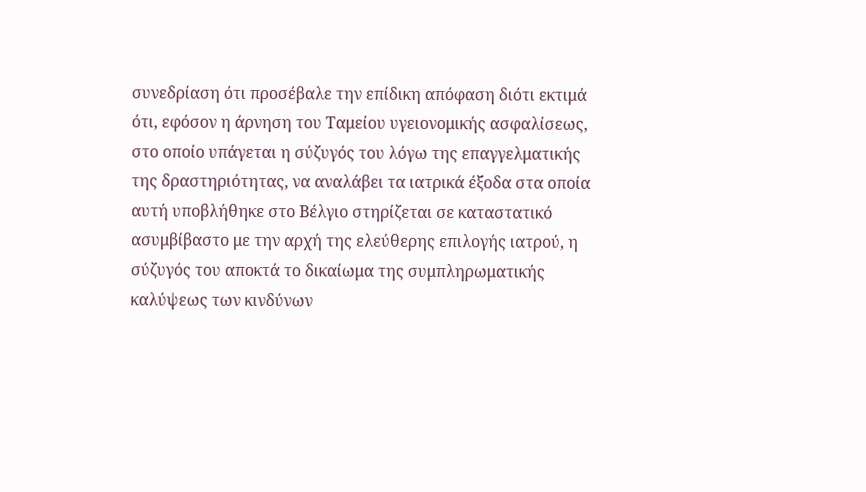συνεδρίαση ότι προσέβαλε την επίδικη απόφαση διότι εκτιμά ότι, εφόσον η άρνηση του Ταμείου υγειονομικής ασφαλίσεως, στο οποίο υπάγεται η σύζυγός του λόγω της επαγγελματικής της δραστηριότητας, να αναλάβει τα ιατρικά έξοδα στα οποία αυτή υποβλήθηκε στο Βέλγιο στηρίζεται σε καταστατικό ασυμβίβαστο με την αρχή της ελεύθερης επιλογής ιατρού, η σύζυγός του αποκτά το δικαίωμα της συμπληρωματικής καλύψεως των κινδύνων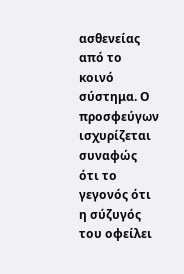ασθενείας από το κοινό σύστημα. Ο προσφεύγων ισχυρίζεται συναφώς ότι το γεγονός ότι η σύζυγός του οφείλει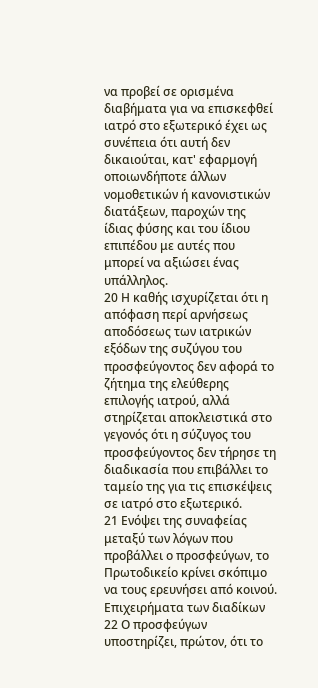να προβεί σε ορισμένα διαβήματα για να επισκεφθεί ιατρό στο εξωτερικό έχει ως συνέπεια ότι αυτή δεν δικαιούται, κατ' εφαρμογή οποιωνδήποτε άλλων νομοθετικών ή κανονιστικών διατάξεων, παροχών της ίδιας φύσης και του ίδιου επιπέδου με αυτές που μπορεί να αξιώσει ένας υπάλληλος.
20 Η καθής ισχυρίζεται ότι η απόφαση περί αρνήσεως αποδόσεως των ιατρικών εξόδων της συζύγου του προσφεύγοντος δεν αφορά το ζήτημα της ελεύθερης επιλογής ιατρού, αλλά στηρίζεται αποκλειστικά στο γεγονός ότι η σύζυγος του προσφεύγοντος δεν τήρησε τη διαδικασία που επιβάλλει το ταμείο της για τις επισκέψεις σε ιατρό στο εξωτερικό.
21 Ενόψει της συναφείας μεταξύ των λόγων που προβάλλει ο προσφεύγων, το Πρωτοδικείο κρίνει σκόπιμο να τους ερευνήσει από κοινού.
Επιχειρήματα των διαδίκων
22 Ο προσφεύγων υποστηρίζει, πρώτον, ότι το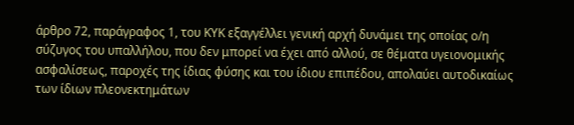άρθρο 72, παράγραφος 1, του ΚΥΚ εξαγγέλλει γενική αρχή δυνάμει της οποίας ο/η σύζυγος του υπαλλήλου, που δεν μπορεί να έχει από αλλού, σε θέματα υγειονομικής ασφαλίσεως, παροχές της ίδιας φύσης και του ίδιου επιπέδου, απολαύει αυτοδικαίως των ίδιων πλεονεκτημάτων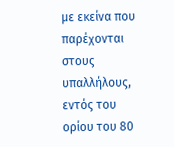με εκείνα που παρέχονται στους υπαλλήλους, εντός του ορίου του 80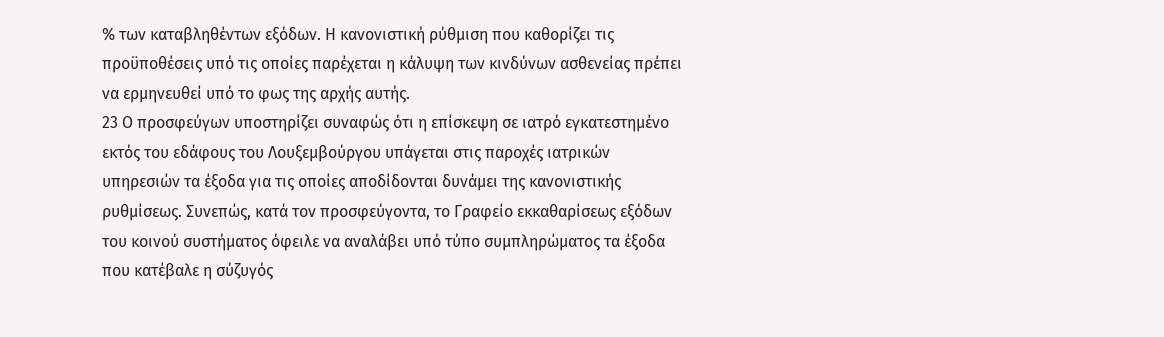% των καταβληθέντων εξόδων. Η κανονιστική ρύθμιση που καθορίζει τις προϋποθέσεις υπό τις οποίες παρέχεται η κάλυψη των κινδύνων ασθενείας πρέπει να ερμηνευθεί υπό το φως της αρχής αυτής.
23 Ο προσφεύγων υποστηρίζει συναφώς ότι η επίσκεψη σε ιατρό εγκατεστημένο εκτός του εδάφους του Λουξεμβούργου υπάγεται στις παροχές ιατρικών υπηρεσιών τα έξοδα για τις οποίες αποδίδονται δυνάμει της κανονιστικής ρυθμίσεως. Συνεπώς, κατά τον προσφεύγοντα, το Γραφείο εκκαθαρίσεως εξόδων του κοινού συστήματος όφειλε να αναλάβει υπό τύπο συμπληρώματος τα έξοδα που κατέβαλε η σύζυγός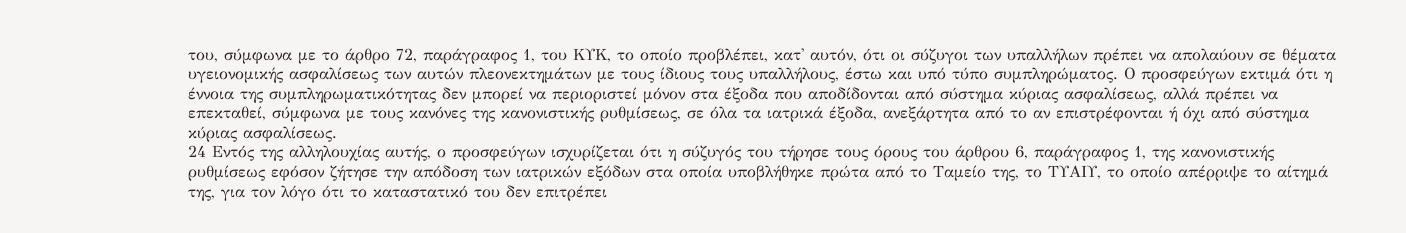του, σύμφωνα με το άρθρο 72, παράγραφος 1, του ΚΥΚ, το οποίο προβλέπει, κατ' αυτόν, ότι οι σύζυγοι των υπαλλήλων πρέπει να απολαύουν σε θέματα υγειονομικής ασφαλίσεως των αυτών πλεονεκτημάτων με τους ίδιους τους υπαλλήλους, έστω και υπό τύπο συμπληρώματος. Ο προσφεύγων εκτιμά ότι η έννοια της συμπληρωματικότητας δεν μπορεί να περιοριστεί μόνον στα έξοδα που αποδίδονται από σύστημα κύριας ασφαλίσεως, αλλά πρέπει να επεκταθεί, σύμφωνα με τους κανόνες της κανονιστικής ρυθμίσεως, σε όλα τα ιατρικά έξοδα, ανεξάρτητα από το αν επιστρέφονται ή όχι από σύστημα κύριας ασφαλίσεως.
24 Εντός της αλληλουχίας αυτής, ο προσφεύγων ισχυρίζεται ότι η σύζυγός του τήρησε τους όρους του άρθρου 6, παράγραφος 1, της κανονιστικής ρυθμίσεως εφόσον ζήτησε την απόδοση των ιατρικών εξόδων στα οποία υποβλήθηκε πρώτα από το Ταμείο της, το ΤΥΑΙΥ, το οποίο απέρριψε το αίτημά της, για τον λόγο ότι το καταστατικό του δεν επιτρέπει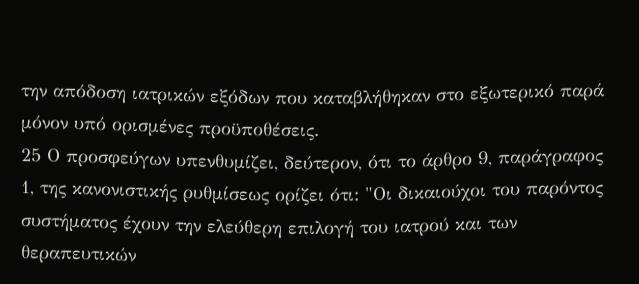την απόδοση ιατρικών εξόδων που καταβλήθηκαν στο εξωτερικό παρά μόνον υπό ορισμένες προϋποθέσεις.
25 Ο προσφεύγων υπενθυμίζει, δεύτερον, ότι το άρθρο 9, παράγραφος 1, της κανονιστικής ρυθμίσεως ορίζει ότι: "Οι δικαιούχοι του παρόντος συστήματος έχουν την ελεύθερη επιλογή του ιατρού και των θεραπευτικών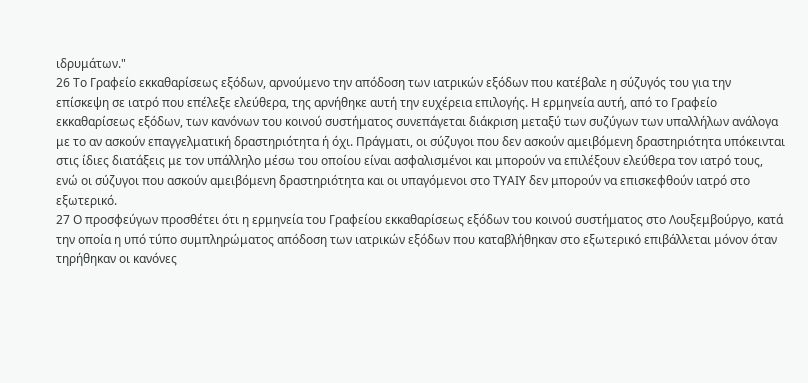ιδρυμάτων."
26 Το Γραφείο εκκαθαρίσεως εξόδων, αρνούμενο την απόδοση των ιατρικών εξόδων που κατέβαλε η σύζυγός του για την επίσκεψη σε ιατρό που επέλεξε ελεύθερα, της αρνήθηκε αυτή την ευχέρεια επιλογής. Η ερμηνεία αυτή, από το Γραφείο εκκαθαρίσεως εξόδων, των κανόνων του κοινού συστήματος συνεπάγεται διάκριση μεταξύ των συζύγων των υπαλλήλων ανάλογα με το αν ασκούν επαγγελματική δραστηριότητα ή όχι. Πράγματι, οι σύζυγοι που δεν ασκούν αμειβόμενη δραστηριότητα υπόκεινται στις ίδιες διατάξεις με τον υπάλληλο μέσω του οποίου είναι ασφαλισμένοι και μπορούν να επιλέξουν ελεύθερα τον ιατρό τους, ενώ οι σύζυγοι που ασκούν αμειβόμενη δραστηριότητα και οι υπαγόμενοι στο ΤΥΑΙΥ δεν μπορούν να επισκεφθούν ιατρό στο εξωτερικό.
27 Ο προσφεύγων προσθέτει ότι η ερμηνεία του Γραφείου εκκαθαρίσεως εξόδων του κοινού συστήματος στο Λουξεμβούργο, κατά την οποία η υπό τύπο συμπληρώματος απόδοση των ιατρικών εξόδων που καταβλήθηκαν στο εξωτερικό επιβάλλεται μόνον όταν τηρήθηκαν οι κανόνες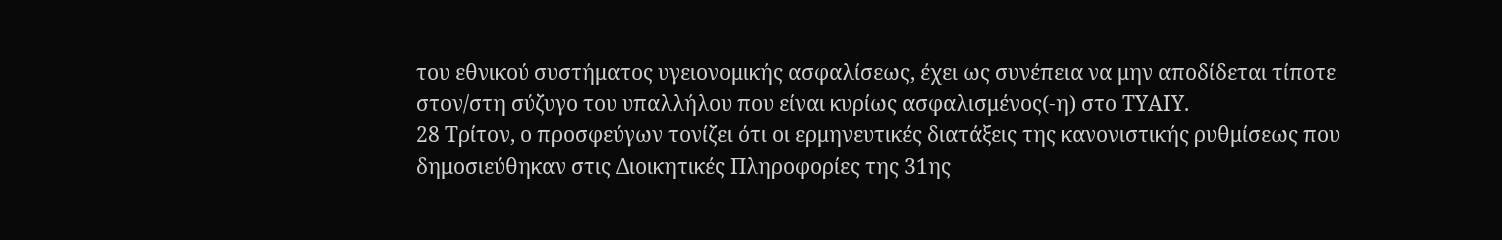του εθνικού συστήματος υγειονομικής ασφαλίσεως, έχει ως συνέπεια να μην αποδίδεται τίποτε στον/στη σύζυγο του υπαλλήλου που είναι κυρίως ασφαλισμένος(-η) στο ΤΥΑΙΥ.
28 Τρίτον, ο προσφεύγων τονίζει ότι οι ερμηνευτικές διατάξεις της κανονιστικής ρυθμίσεως που δημοσιεύθηκαν στις Διοικητικές Πληροφορίες της 31ης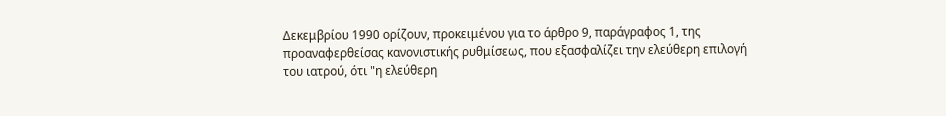Δεκεμβρίου 1990 ορίζουν, προκειμένου για το άρθρο 9, παράγραφος 1, της προαναφερθείσας κανονιστικής ρυθμίσεως, που εξασφαλίζει την ελεύθερη επιλογή του ιατρού, ότι "η ελεύθερη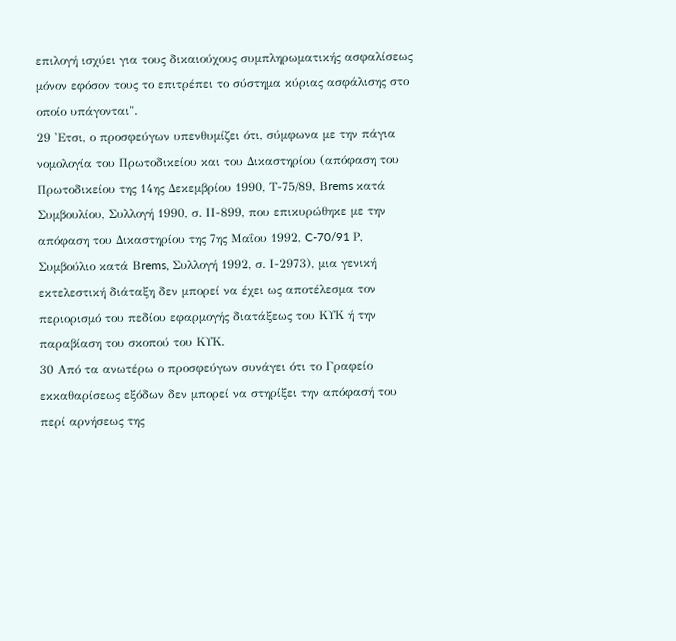επιλογή ισχύει για τους δικαιούχους συμπληρωματικής ασφαλίσεως μόνον εφόσον τους το επιτρέπει το σύστημα κύριας ασφάλισης στο οποίο υπάγονται".
29 'Ετσι, ο προσφεύγων υπενθυμίζει ότι, σύμφωνα με την πάγια νομολογία του Πρωτοδικείου και του Δικαστηρίου (απόφαση του Πρωτοδικείου της 14ης Δεκεμβρίου 1990, Τ-75/89, Βrems κατά Συμβουλίου, Συλλογή 1990, σ. ΙΙ-899, που επικυρώθηκε με την απόφαση του Δικαστηρίου της 7ης Μαΐου 1992, C-70/91 Ρ, Συμβούλιο κατά Βrems, Συλλογή 1992, σ. Ι-2973), μια γενική εκτελεστική διάταξη δεν μπορεί να έχει ως αποτέλεσμα τον περιορισμό του πεδίου εφαρμογής διατάξεως του ΚΥΚ ή την παραβίαση του σκοπού του ΚΥΚ.
30 Από τα ανωτέρω ο προσφεύγων συνάγει ότι το Γραφείο εκκαθαρίσεως εξόδων δεν μπορεί να στηρίξει την απόφασή του περί αρνήσεως της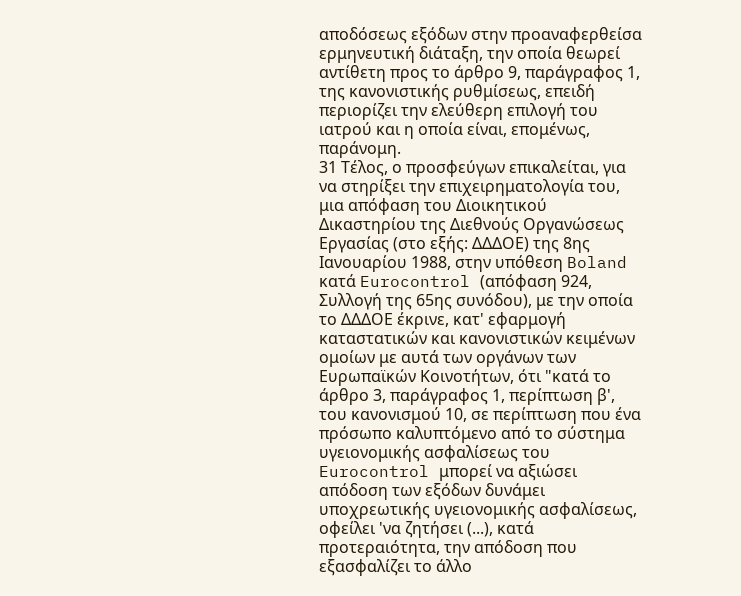αποδόσεως εξόδων στην προαναφερθείσα ερμηνευτική διάταξη, την οποία θεωρεί αντίθετη προς το άρθρο 9, παράγραφος 1, της κανονιστικής ρυθμίσεως, επειδή περιορίζει την ελεύθερη επιλογή του ιατρού και η οποία είναι, επομένως, παράνομη.
31 Τέλος, ο προσφεύγων επικαλείται, για να στηρίξει την επιχειρηματολογία του, μια απόφαση του Διοικητικού Δικαστηρίου της Διεθνούς Οργανώσεως Εργασίας (στο εξής: ΔΔΔΟΕ) της 8ης Ιανουαρίου 1988, στην υπόθεση Boland κατά Eurocontrol (απόφαση 924, Συλλογή της 65ης συνόδου), με την οποία το ΔΔΔΟΕ έκρινε, κατ' εφαρμογή καταστατικών και κανονιστικών κειμένων ομοίων με αυτά των οργάνων των Ευρωπαϊκών Κοινοτήτων, ότι "κατά το άρθρο 3, παράγραφος 1, περίπτωση β', του κανονισμού 10, σε περίπτωση που ένα πρόσωπο καλυπτόμενο από το σύστημα υγειονομικής ασφαλίσεως του Eurocontrol μπορεί να αξιώσει απόδοση των εξόδων δυνάμει υποχρεωτικής υγειονομικής ασφαλίσεως, οφείλει 'να ζητήσει (...), κατά προτεραιότητα, την απόδοση που εξασφαλίζει το άλλο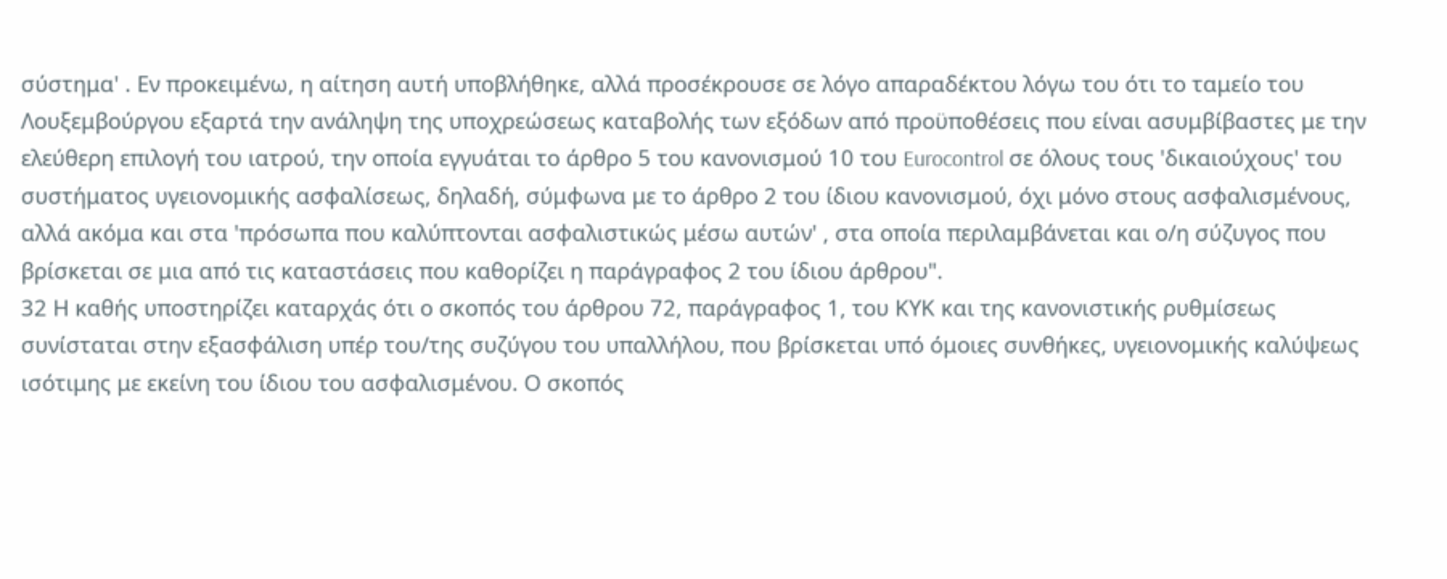σύστημα' . Εν προκειμένω, η αίτηση αυτή υποβλήθηκε, αλλά προσέκρουσε σε λόγο απαραδέκτου λόγω του ότι το ταμείο του Λουξεμβούργου εξαρτά την ανάληψη της υποχρεώσεως καταβολής των εξόδων από προϋποθέσεις που είναι ασυμβίβαστες με την ελεύθερη επιλογή του ιατρού, την οποία εγγυάται το άρθρο 5 του κανονισμού 10 του Eurocontrol σε όλους τους 'δικαιούχους' του συστήματος υγειονομικής ασφαλίσεως, δηλαδή, σύμφωνα με το άρθρο 2 του ίδιου κανονισμού, όχι μόνο στους ασφαλισμένους, αλλά ακόμα και στα 'πρόσωπα που καλύπτονται ασφαλιστικώς μέσω αυτών' , στα οποία περιλαμβάνεται και ο/η σύζυγος που βρίσκεται σε μια από τις καταστάσεις που καθορίζει η παράγραφος 2 του ίδιου άρθρου".
32 Η καθής υποστηρίζει καταρχάς ότι ο σκοπός του άρθρου 72, παράγραφος 1, του ΚΥΚ και της κανονιστικής ρυθμίσεως συνίσταται στην εξασφάλιση υπέρ του/της συζύγου του υπαλλήλου, που βρίσκεται υπό όμοιες συνθήκες, υγειονομικής καλύψεως ισότιμης με εκείνη του ίδιου του ασφαλισμένου. Ο σκοπός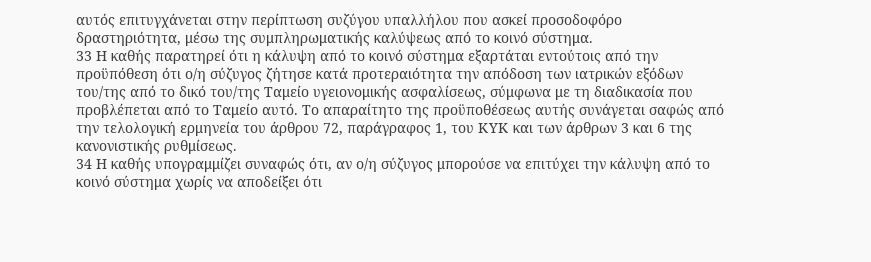αυτός επιτυγχάνεται στην περίπτωση συζύγου υπαλλήλου που ασκεί προσοδοφόρο δραστηριότητα, μέσω της συμπληρωματικής καλύψεως από το κοινό σύστημα.
33 Η καθής παρατηρεί ότι η κάλυψη από το κοινό σύστημα εξαρτάται εντούτοις από την προϋπόθεση ότι ο/η σύζυγος ζήτησε κατά προτεραιότητα την απόδοση των ιατρικών εξόδων του/της από το δικό του/της Ταμείο υγειονομικής ασφαλίσεως, σύμφωνα με τη διαδικασία που προβλέπεται από το Ταμείο αυτό. Το απαραίτητο της προϋποθέσεως αυτής συνάγεται σαφώς από την τελολογική ερμηνεία του άρθρου 72, παράγραφος 1, του ΚΥΚ και των άρθρων 3 και 6 της κανονιστικής ρυθμίσεως.
34 Η καθής υπογραμμίζει συναφώς ότι, αν ο/η σύζυγος μπορούσε να επιτύχει την κάλυψη από το κοινό σύστημα χωρίς να αποδείξει ότι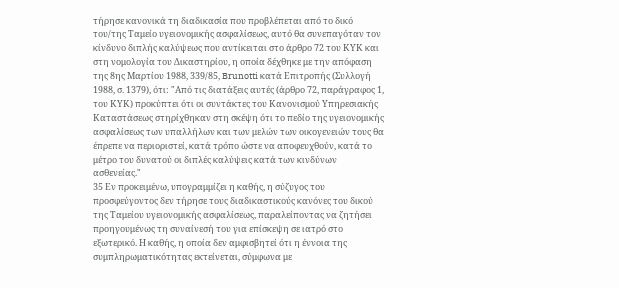τήρησε κανονικά τη διαδικασία που προβλέπεται από το δικό του/της Ταμείο υγειονομικής ασφαλίσεως, αυτό θα συνεπαγόταν τον κίνδυνο διπλής καλύψεως που αντίκειται στο άρθρο 72 του ΚΥΚ και στη νομολογία του Δικαστηρίου, η οποία δέχθηκε με την απόφαση της 8ης Μαρτίου 1988, 339/85, Brunotti κατά Επιτροπής (Συλλογή 1988, σ. 1379), ότι: "Από τις διατάξεις αυτές (άρθρο 72, παράγραφος 1, του ΚΥΚ) προκύπτει ότι οι συντάκτες του Κανονισμού Υπηρεσιακής Καταστάσεως στηρίχθηκαν στη σκέψη ότι το πεδίο της υγειονομικής ασφαλίσεως των υπαλλήλων και των μελών των οικογενειών τους θα έπρεπε να περιοριστεί, κατά τρόπο ώστε να αποφευχθούν, κατά το μέτρο του δυνατού οι διπλές καλύψεις κατά των κινδύνων ασθενείας."
35 Εν προκειμένω, υπογραμμίζει η καθής, η σύζυγος του προσφεύγοντος δεν τήρησε τους διαδικαστικούς κανόνες του δικού της Ταμείου υγειονομικής ασφαλίσεως, παραλείποντας να ζητήσει προηγουμένως τη συναίνεσή του για επίσκεψη σε ιατρό στο εξωτερικό. Η καθής, η οποία δεν αμφισβητεί ότι η έννοια της συμπληρωματικότητας εκτείνεται, σύμφωνα με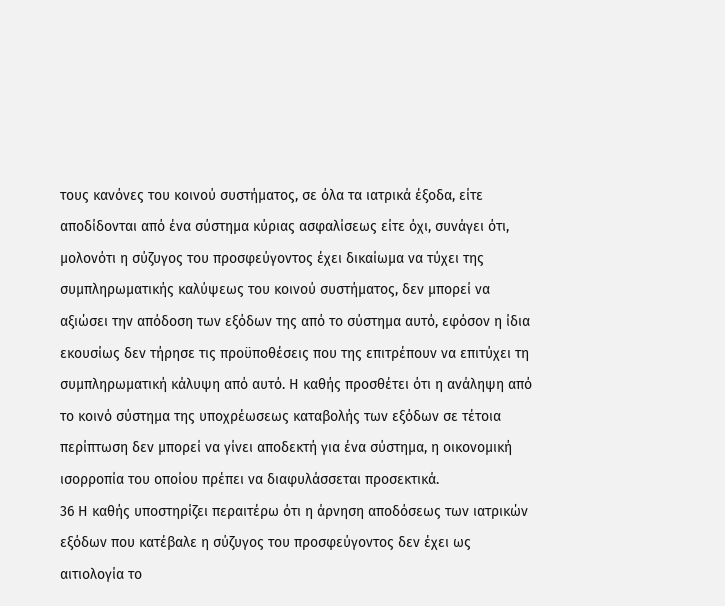τους κανόνες του κοινού συστήματος, σε όλα τα ιατρικά έξοδα, είτε αποδίδονται από ένα σύστημα κύριας ασφαλίσεως είτε όχι, συνάγει ότι, μολονότι η σύζυγος του προσφεύγοντος έχει δικαίωμα να τύχει της συμπληρωματικής καλύψεως του κοινού συστήματος, δεν μπορεί να αξιώσει την απόδοση των εξόδων της από το σύστημα αυτό, εφόσον η ίδια εκουσίως δεν τήρησε τις προϋποθέσεις που της επιτρέπουν να επιτύχει τη συμπληρωματική κάλυψη από αυτό. Η καθής προσθέτει ότι η ανάληψη από το κοινό σύστημα της υποχρέωσεως καταβολής των εξόδων σε τέτοια περίπτωση δεν μπορεί να γίνει αποδεκτή για ένα σύστημα, η οικονομική ισορροπία του οποίου πρέπει να διαφυλάσσεται προσεκτικά.
36 Η καθής υποστηρίζει περαιτέρω ότι η άρνηση αποδόσεως των ιατρικών εξόδων που κατέβαλε η σύζυγος του προσφεύγοντος δεν έχει ως αιτιολογία το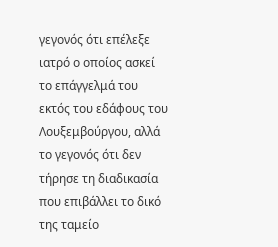γεγονός ότι επέλεξε ιατρό ο οποίος ασκεί το επάγγελμά του εκτός του εδάφους του Λουξεμβούργου, αλλά το γεγονός ότι δεν τήρησε τη διαδικασία που επιβάλλει το δικό της ταμείο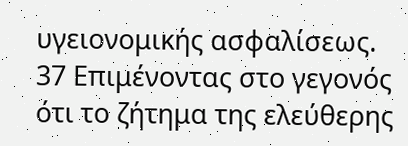υγειονομικής ασφαλίσεως.
37 Επιμένοντας στο γεγονός ότι το ζήτημα της ελεύθερης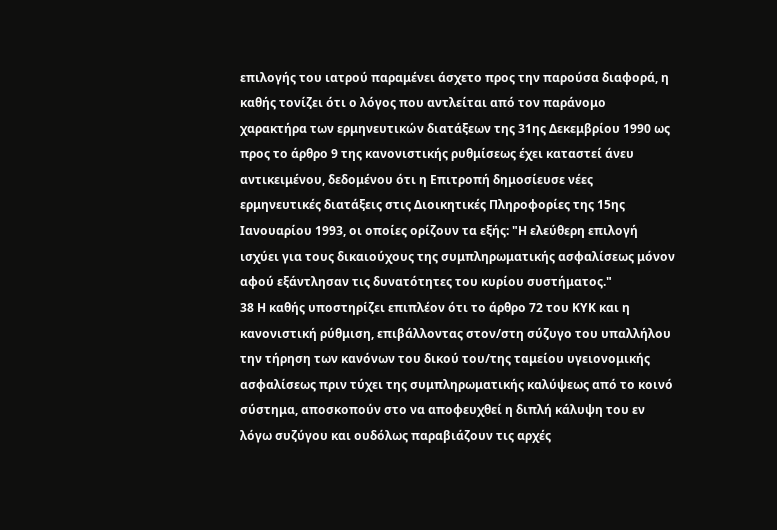επιλογής του ιατρού παραμένει άσχετο προς την παρούσα διαφορά, η καθής τονίζει ότι ο λόγος που αντλείται από τον παράνομο χαρακτήρα των ερμηνευτικών διατάξεων της 31ης Δεκεμβρίου 1990 ως προς το άρθρο 9 της κανονιστικής ρυθμίσεως έχει καταστεί άνευ αντικειμένου, δεδομένου ότι η Επιτροπή δημοσίευσε νέες ερμηνευτικές διατάξεις στις Διοικητικές Πληροφορίες της 15ης Ιανουαρίου 1993, οι οποίες ορίζουν τα εξής: "Η ελεύθερη επιλογή ισχύει για τους δικαιούχους της συμπληρωματικής ασφαλίσεως μόνον αφού εξάντλησαν τις δυνατότητες του κυρίου συστήματος."
38 Η καθής υποστηρίζει επιπλέον ότι το άρθρο 72 του ΚΥΚ και η κανονιστική ρύθμιση, επιβάλλοντας στον/στη σύζυγο του υπαλλήλου την τήρηση των κανόνων του δικού του/της ταμείου υγειονομικής ασφαλίσεως πριν τύχει της συμπληρωματικής καλύψεως από το κοινό σύστημα, αποσκοπούν στο να αποφευχθεί η διπλή κάλυψη του εν λόγω συζύγου και ουδόλως παραβιάζουν τις αρχές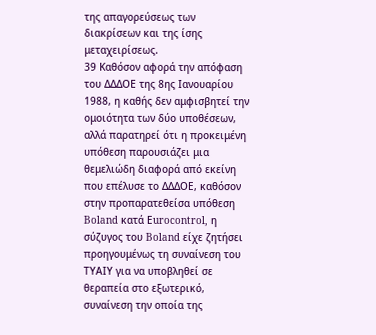της απαγορεύσεως των διακρίσεων και της ίσης μεταχειρίσεως.
39 Καθόσον αφορά την απόφαση του ΔΔΔΟΕ της 8ης Ιανουαρίου 1988, η καθής δεν αμφισβητεί την ομοιότητα των δύο υποθέσεων, αλλά παρατηρεί ότι η προκειμένη υπόθεση παρουσιάζει μια θεμελιώδη διαφορά από εκείνη που επέλυσε το ΔΔΔΟΕ, καθόσον στην προπαρατεθείσα υπόθεση Boland κατά Εurocontrol, η σύζυγος του Boland είχε ζητήσει προηγουμένως τη συναίνεση του ΤΥΑΙΥ για να υποβληθεί σε θεραπεία στο εξωτερικό, συναίνεση την οποία της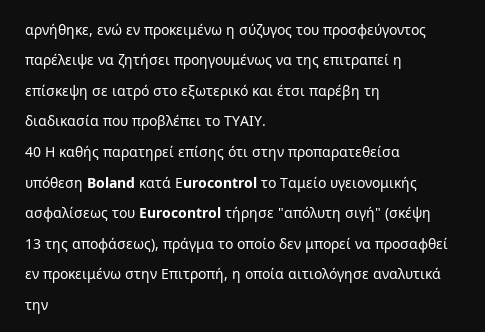αρνήθηκε, ενώ εν προκειμένω η σύζυγος του προσφεύγοντος παρέλειψε να ζητήσει προηγουμένως να της επιτραπεί η επίσκεψη σε ιατρό στο εξωτερικό και έτσι παρέβη τη διαδικασία που προβλέπει το ΤΥΑΙΥ.
40 Η καθής παρατηρεί επίσης ότι στην προπαρατεθείσα υπόθεση Boland κατά Εurocontrol το Ταμείο υγειονομικής ασφαλίσεως του Eurocontrol τήρησε "απόλυτη σιγή" (σκέψη 13 της αποφάσεως), πράγμα το οποίο δεν μπορεί να προσαφθεί εν προκειμένω στην Επιτροπή, η οποία αιτιολόγησε αναλυτικά την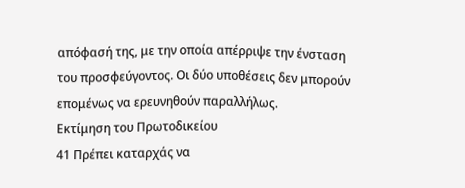απόφασή της, με την οποία απέρριψε την ένσταση του προσφεύγοντος. Οι δύο υποθέσεις δεν μπορούν επομένως να ερευνηθούν παραλλήλως.
Εκτίμηση του Πρωτοδικείου
41 Πρέπει καταρχάς να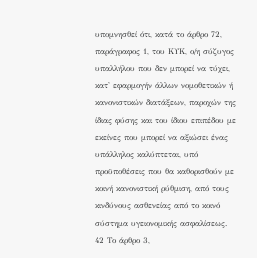υπομνησθεί ότι, κατά το άρθρο 72, παράγραφος 1, του ΚΥΚ, ο/η σύζυγος υπαλλήλου που δεν μπορεί να τύχει, κατ' εφαρμογήν άλλων νομοθετικών ή κανονιστικών διατάξεων, παροχών της ίδιας φύσης και του ίδιου επιπέδου με εκείνες που μπορεί να αξιώσει ένας υπάλληλος καλύπτεται, υπό προϋποθέσεις που θα καθορισθούν με κοινή κανονιστική ρύθμιση, από τους κινδύνους ασθενείας από το κοινό σύστημα υγειονομικής ασφαλίσεως.
42 Το άρθρο 3,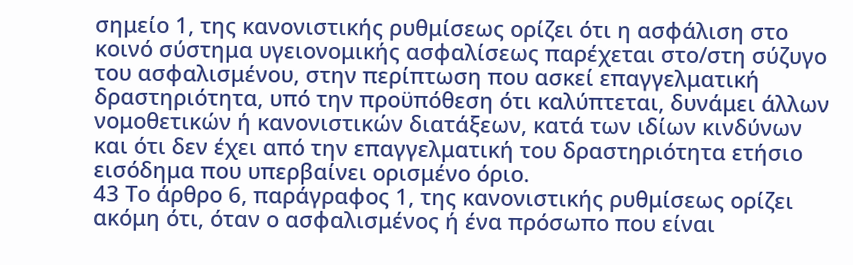σημείο 1, της κανονιστικής ρυθμίσεως ορίζει ότι η ασφάλιση στο κοινό σύστημα υγειονομικής ασφαλίσεως παρέχεται στο/στη σύζυγο του ασφαλισμένου, στην περίπτωση που ασκεί επαγγελματική δραστηριότητα, υπό την προϋπόθεση ότι καλύπτεται, δυνάμει άλλων νομοθετικών ή κανονιστικών διατάξεων, κατά των ιδίων κινδύνων και ότι δεν έχει από την επαγγελματική του δραστηριότητα ετήσιο εισόδημα που υπερβαίνει ορισμένο όριο.
43 Το άρθρο 6, παράγραφος 1, της κανονιστικής ρυθμίσεως ορίζει ακόμη ότι, όταν ο ασφαλισμένος ή ένα πρόσωπο που είναι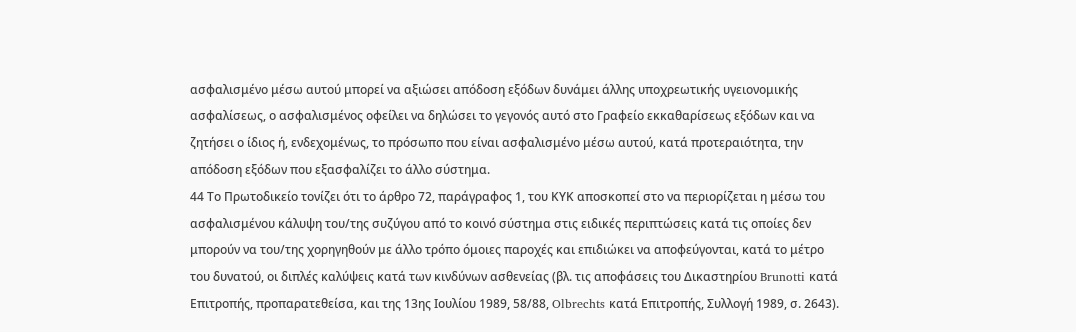ασφαλισμένο μέσω αυτού μπορεί να αξιώσει απόδοση εξόδων δυνάμει άλλης υποχρεωτικής υγειονομικής ασφαλίσεως, ο ασφαλισμένος οφείλει να δηλώσει το γεγονός αυτό στο Γραφείο εκκαθαρίσεως εξόδων και να ζητήσει ο ίδιος ή, ενδεχομένως, το πρόσωπο που είναι ασφαλισμένο μέσω αυτού, κατά προτεραιότητα, την απόδοση εξόδων που εξασφαλίζει το άλλο σύστημα.
44 Το Πρωτοδικείο τονίζει ότι το άρθρο 72, παράγραφος 1, του ΚΥΚ αποσκοπεί στο να περιορίζεται η μέσω του ασφαλισμένου κάλυψη του/της συζύγου από το κοινό σύστημα στις ειδικές περιπτώσεις κατά τις οποίες δεν μπορούν να του/της χορηγηθούν με άλλο τρόπο όμοιες παροχές και επιδιώκει να αποφεύγονται, κατά το μέτρο του δυνατού, οι διπλές καλύψεις κατά των κινδύνων ασθενείας (βλ. τις αποφάσεις του Δικαστηρίου Brunotti κατά Επιτροπής, προπαρατεθείσα, και της 13ης Ιουλίου 1989, 58/88, Olbrechts κατά Επιτροπής, Συλλογή 1989, σ. 2643).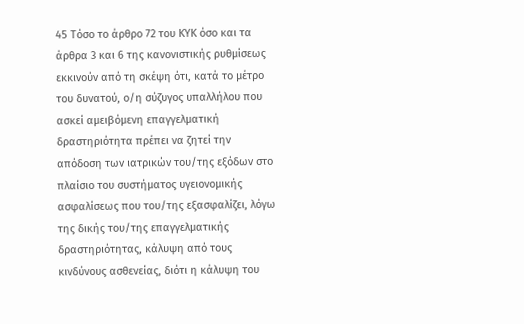45 Τόσο το άρθρο 72 του ΚΥΚ όσο και τα άρθρα 3 και 6 της κανονιστικής ρυθμίσεως εκκινούν από τη σκέψη ότι, κατά το μέτρο του δυνατού, ο/η σύζυγος υπαλλήλου που ασκεί αμειβόμενη επαγγελματική δραστηριότητα πρέπει να ζητεί την απόδοση των ιατρικών του/της εξόδων στο πλαίσιο του συστήματος υγειονομικής ασφαλίσεως που του/της εξασφαλίζει, λόγω της δικής του/της επαγγελματικής δραστηριότητας, κάλυψη από τους κινδύνους ασθενείας, διότι η κάλυψη του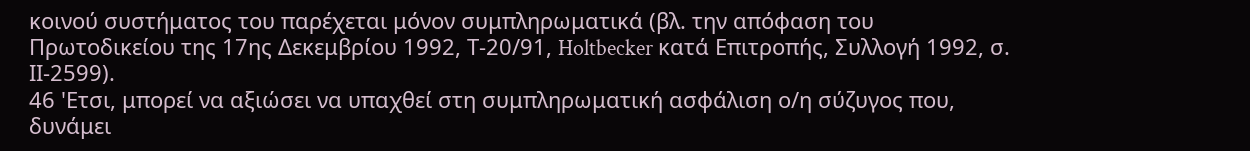κοινού συστήματος του παρέχεται μόνον συμπληρωματικά (βλ. την απόφαση του Πρωτοδικείου της 17ης Δεκεμβρίου 1992, Τ-20/91, Holtbecker κατά Επιτροπής, Συλλογή 1992, σ. ΙΙ-2599).
46 'Ετσι, μπορεί να αξιώσει να υπαχθεί στη συμπληρωματική ασφάλιση ο/η σύζυγος που, δυνάμει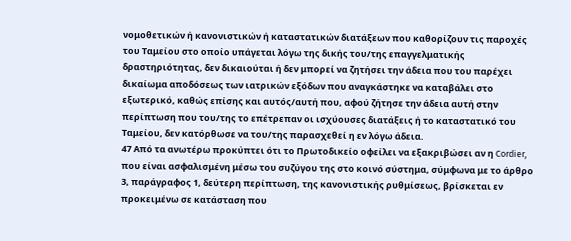νομοθετικών ή κανονιστικών ή καταστατικών διατάξεων που καθορίζουν τις παροχές του Ταμείου στο οποίο υπάγεται λόγω της δικής του/της επαγγελματικής δραστηριότητας, δεν δικαιούται ή δεν μπορεί να ζητήσει την άδεια που του παρέχει δικαίωμα αποδόσεως των ιατρικών εξόδων που αναγκάστηκε να καταβάλει στο εξωτερικό, καθώς επίσης και αυτός/αυτή που, αφού ζήτησε την άδεια αυτή στην περίπτωση που του/της το επέτρεπαν οι ισχύουσες διατάξεις ή το καταστατικό του Ταμείου, δεν κατόρθωσε να του/της παρασχεθεί η εν λόγω άδεια.
47 Από τα ανωτέρω προκύπτει ότι το Πρωτοδικείο οφείλει να εξακριβώσει αν η Cordier, που είναι ασφαλισμένη μέσω του συζύγου της στο κοινό σύστημα, σύμφωνα με το άρθρο 3, παράγραφος 1, δεύτερη περίπτωση, της κανονιστικής ρυθμίσεως, βρίσκεται εν προκειμένω σε κατάσταση που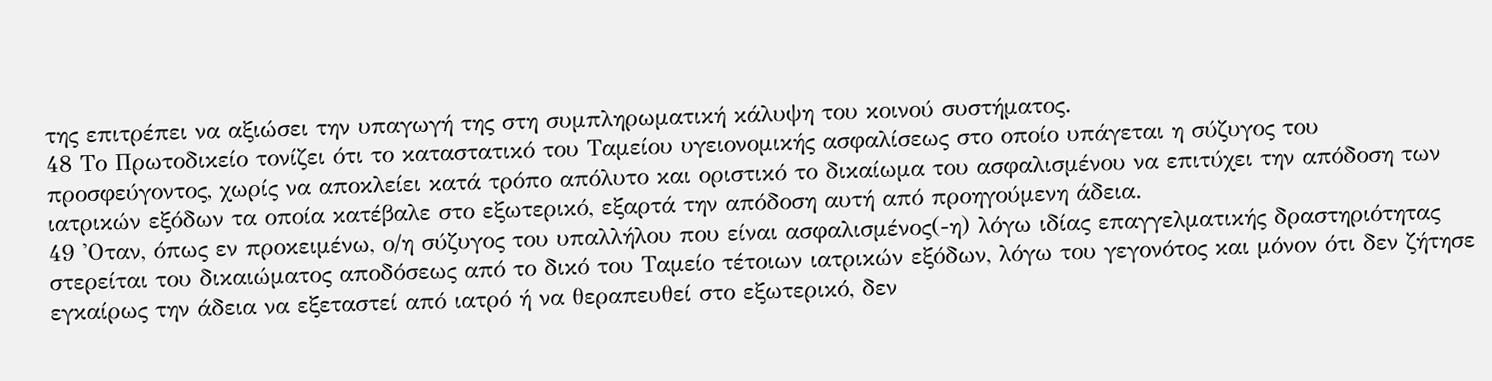της επιτρέπει να αξιώσει την υπαγωγή της στη συμπληρωματική κάλυψη του κοινού συστήματος.
48 Το Πρωτοδικείο τονίζει ότι το καταστατικό του Ταμείου υγειονομικής ασφαλίσεως στο οποίο υπάγεται η σύζυγος του προσφεύγοντος, χωρίς να αποκλείει κατά τρόπο απόλυτο και οριστικό το δικαίωμα του ασφαλισμένου να επιτύχει την απόδοση των ιατρικών εξόδων τα οποία κατέβαλε στο εξωτερικό, εξαρτά την απόδοση αυτή από προηγούμενη άδεια.
49 'Οταν, όπως εν προκειμένω, ο/η σύζυγος του υπαλλήλου που είναι ασφαλισμένος(-η) λόγω ιδίας επαγγελματικής δραστηριότητας στερείται του δικαιώματος αποδόσεως από το δικό του Ταμείο τέτοιων ιατρικών εξόδων, λόγω του γεγονότος και μόνον ότι δεν ζήτησε εγκαίρως την άδεια να εξεταστεί από ιατρό ή να θεραπευθεί στο εξωτερικό, δεν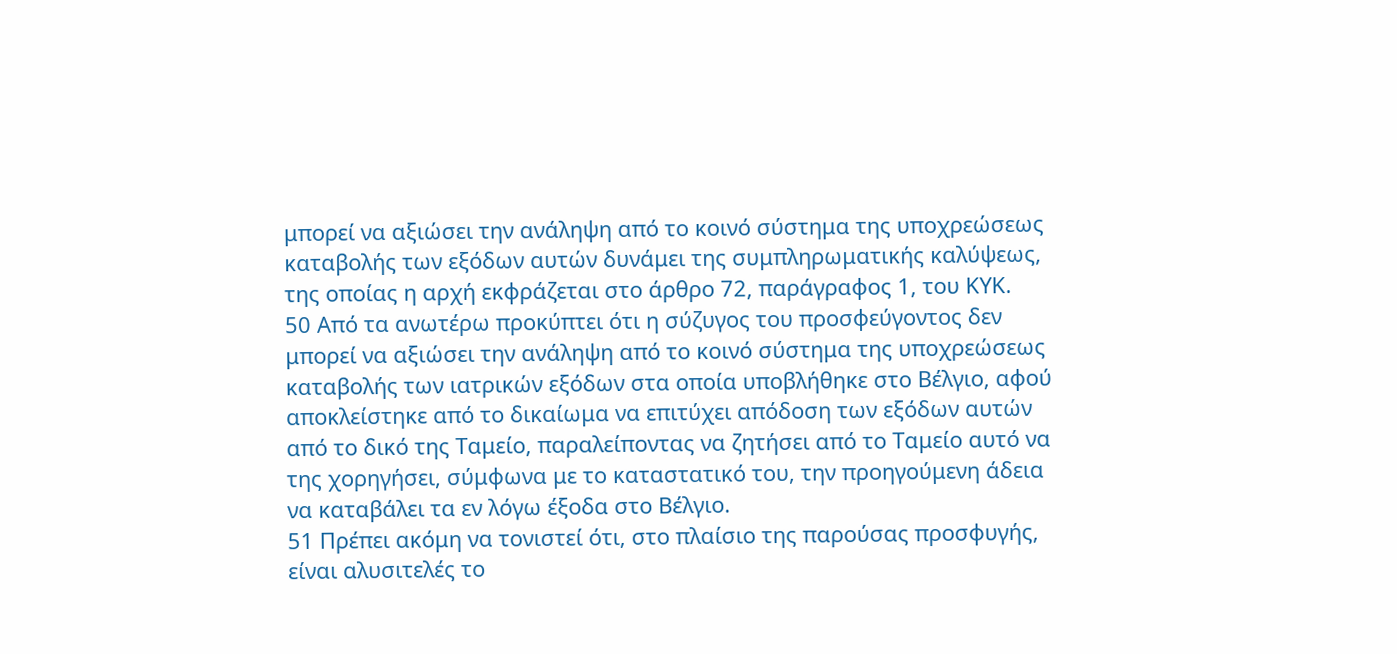μπορεί να αξιώσει την ανάληψη από το κοινό σύστημα της υποχρεώσεως καταβολής των εξόδων αυτών δυνάμει της συμπληρωματικής καλύψεως, της οποίας η αρχή εκφράζεται στο άρθρο 72, παράγραφος 1, του ΚΥΚ.
50 Από τα ανωτέρω προκύπτει ότι η σύζυγος του προσφεύγοντος δεν μπορεί να αξιώσει την ανάληψη από το κοινό σύστημα της υποχρεώσεως καταβολής των ιατρικών εξόδων στα οποία υποβλήθηκε στο Βέλγιο, αφού αποκλείστηκε από το δικαίωμα να επιτύχει απόδοση των εξόδων αυτών από το δικό της Ταμείο, παραλείποντας να ζητήσει από το Ταμείο αυτό να της χορηγήσει, σύμφωνα με το καταστατικό του, την προηγούμενη άδεια να καταβάλει τα εν λόγω έξοδα στο Βέλγιο.
51 Πρέπει ακόμη να τονιστεί ότι, στο πλαίσιο της παρούσας προσφυγής, είναι αλυσιτελές το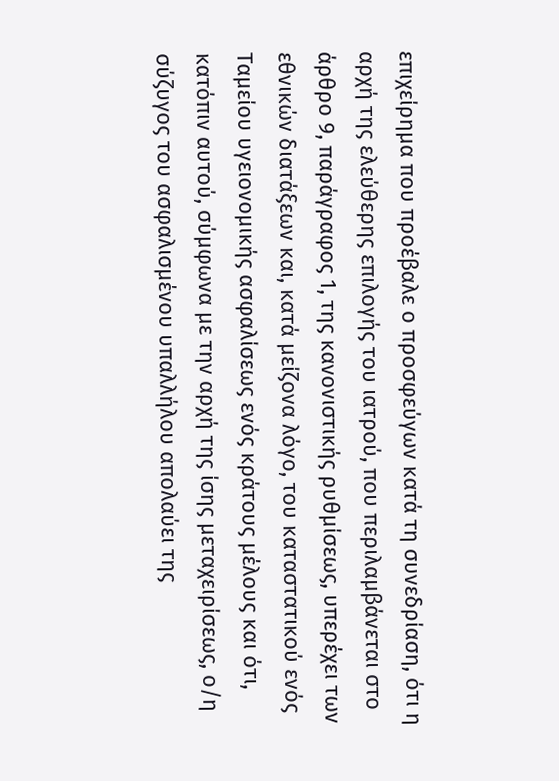επιχείρημα που προέβαλε ο προσφεύγων κατά τη συνεδρίαση, ότι η αρχή της ελεύθερης επιλογής του ιατρού, που περιλαμβάνεται στο άρθρο 9, παράγραφος 1, της κανονιστικής ρυθμίσεως, υπερέχει των εθνικών διατάξεων και, κατά μείζονα λόγο, του καταστατικού ενός Ταμείου υγειονομικής ασφαλίσεως ενός κράτους μέλους και ότι, κατόπιν αυτού, σύμφωνα με την αρχή της ίσης μεταχειρίσεως, ο/η σύζυγος του ασφαλισμένου υπαλλήλου απολαύει της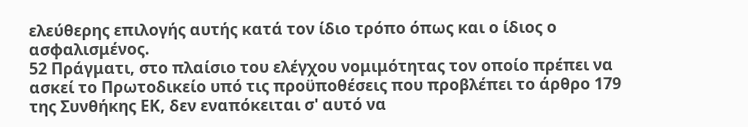ελεύθερης επιλογής αυτής κατά τον ίδιο τρόπο όπως και ο ίδιος ο ασφαλισμένος.
52 Πράγματι, στο πλαίσιο του ελέγχου νομιμότητας τον οποίο πρέπει να ασκεί το Πρωτοδικείο υπό τις προϋποθέσεις που προβλέπει το άρθρο 179 της Συνθήκης ΕΚ, δεν εναπόκειται σ' αυτό να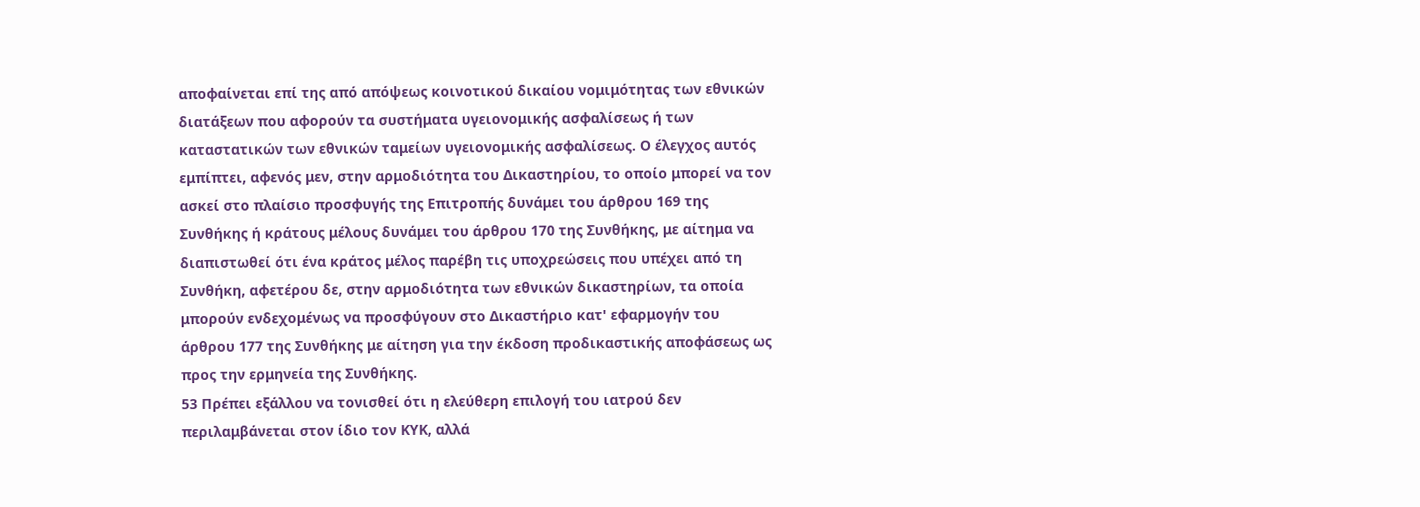αποφαίνεται επί της από απόψεως κοινοτικού δικαίου νομιμότητας των εθνικών διατάξεων που αφορούν τα συστήματα υγειονομικής ασφαλίσεως ή των καταστατικών των εθνικών ταμείων υγειονομικής ασφαλίσεως. Ο έλεγχος αυτός εμπίπτει, αφενός μεν, στην αρμοδιότητα του Δικαστηρίου, το οποίο μπορεί να τον ασκεί στο πλαίσιο προσφυγής της Επιτροπής δυνάμει του άρθρου 169 της Συνθήκης ή κράτους μέλους δυνάμει του άρθρου 170 της Συνθήκης, με αίτημα να διαπιστωθεί ότι ένα κράτος μέλος παρέβη τις υποχρεώσεις που υπέχει από τη Συνθήκη, αφετέρου δε, στην αρμοδιότητα των εθνικών δικαστηρίων, τα οποία μπορούν ενδεχομένως να προσφύγουν στο Δικαστήριο κατ' εφαρμογήν του άρθρου 177 της Συνθήκης με αίτηση για την έκδοση προδικαστικής αποφάσεως ως προς την ερμηνεία της Συνθήκης.
53 Πρέπει εξάλλου να τονισθεί ότι η ελεύθερη επιλογή του ιατρού δεν περιλαμβάνεται στον ίδιο τον ΚΥΚ, αλλά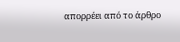απορρέει από το άρθρο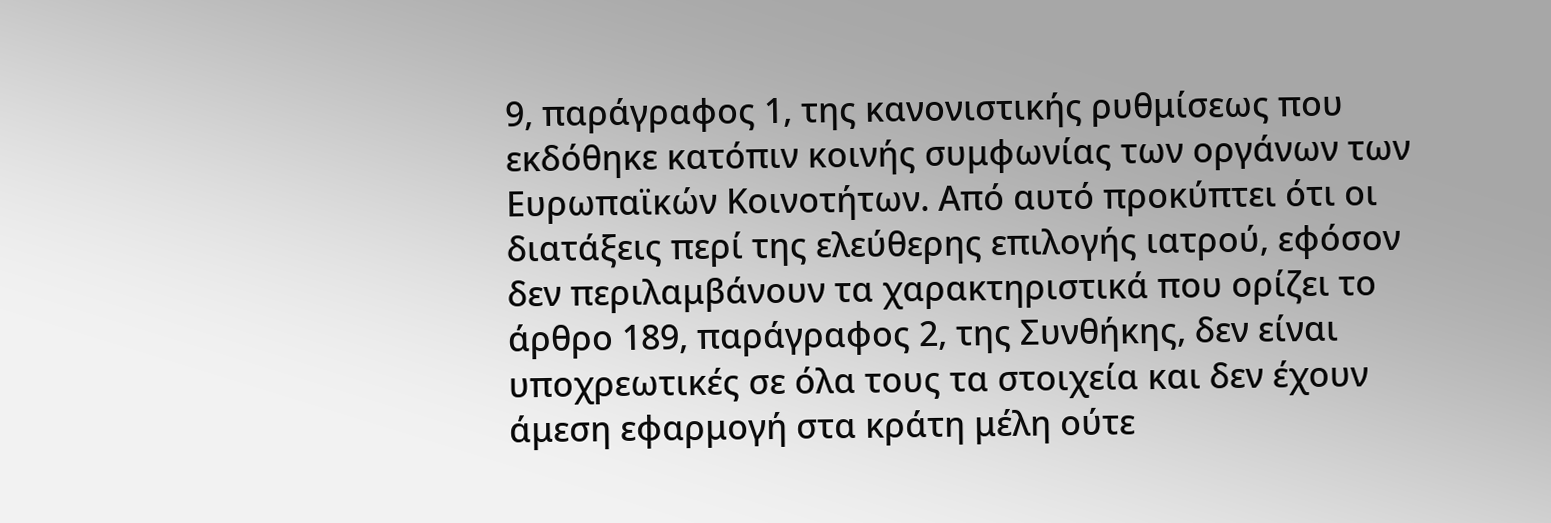9, παράγραφος 1, της κανονιστικής ρυθμίσεως που εκδόθηκε κατόπιν κοινής συμφωνίας των οργάνων των Ευρωπαϊκών Κοινοτήτων. Από αυτό προκύπτει ότι οι διατάξεις περί της ελεύθερης επιλογής ιατρού, εφόσον δεν περιλαμβάνουν τα χαρακτηριστικά που ορίζει το άρθρο 189, παράγραφος 2, της Συνθήκης, δεν είναι υποχρεωτικές σε όλα τους τα στοιχεία και δεν έχουν άμεση εφαρμογή στα κράτη μέλη ούτε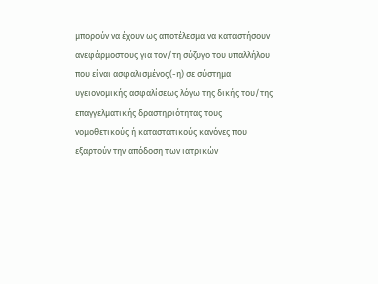μπορούν να έχουν ως αποτέλεσμα να καταστήσουν ανεφάρμοστους για τον/τη σύζυγο του υπαλλήλου που είναι ασφαλισμένος(-η) σε σύστημα υγειονομικής ασφαλίσεως λόγω της δικής του/της επαγγελματικής δραστηριότητας τους νομοθετικούς ή καταστατικούς κανόνες που εξαρτούν την απόδοση των ιατρικών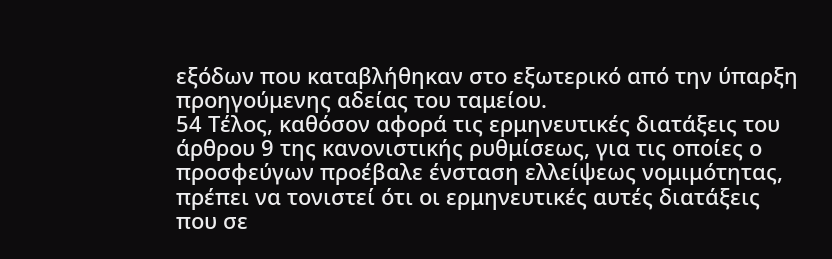εξόδων που καταβλήθηκαν στο εξωτερικό από την ύπαρξη προηγούμενης αδείας του ταμείου.
54 Τέλος, καθόσον αφορά τις ερμηνευτικές διατάξεις του άρθρου 9 της κανονιστικής ρυθμίσεως, για τις οποίες ο προσφεύγων προέβαλε ένσταση ελλείψεως νομιμότητας, πρέπει να τονιστεί ότι οι ερμηνευτικές αυτές διατάξεις που σε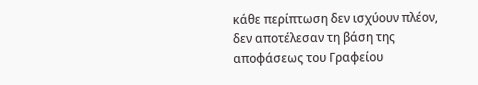κάθε περίπτωση δεν ισχύουν πλέον, δεν αποτέλεσαν τη βάση της αποφάσεως του Γραφείου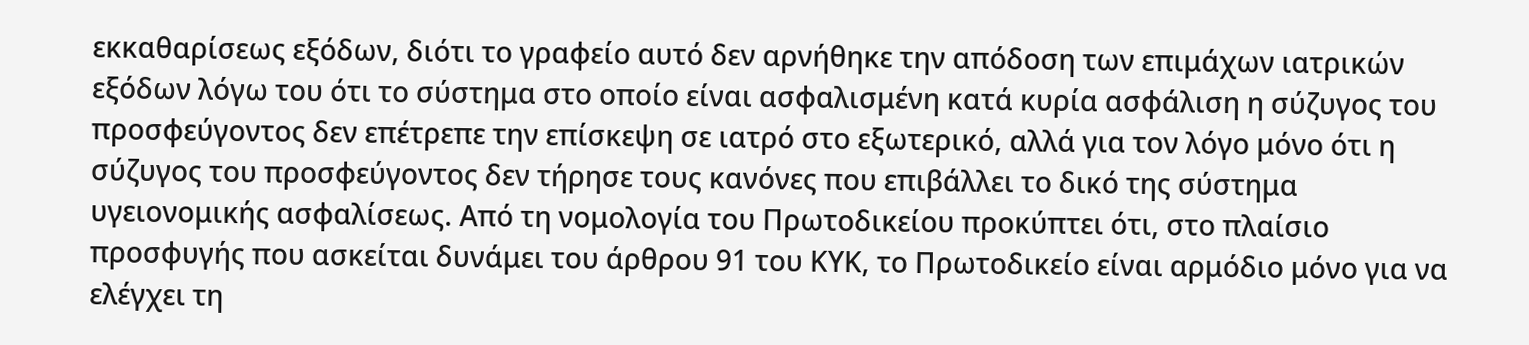εκκαθαρίσεως εξόδων, διότι το γραφείο αυτό δεν αρνήθηκε την απόδοση των επιμάχων ιατρικών εξόδων λόγω του ότι το σύστημα στο οποίο είναι ασφαλισμένη κατά κυρία ασφάλιση η σύζυγος του προσφεύγοντος δεν επέτρεπε την επίσκεψη σε ιατρό στο εξωτερικό, αλλά για τον λόγο μόνο ότι η σύζυγος του προσφεύγοντος δεν τήρησε τους κανόνες που επιβάλλει το δικό της σύστημα υγειονομικής ασφαλίσεως. Από τη νομολογία του Πρωτοδικείου προκύπτει ότι, στο πλαίσιο προσφυγής που ασκείται δυνάμει του άρθρου 91 του ΚΥΚ, το Πρωτοδικείο είναι αρμόδιο μόνο για να ελέγχει τη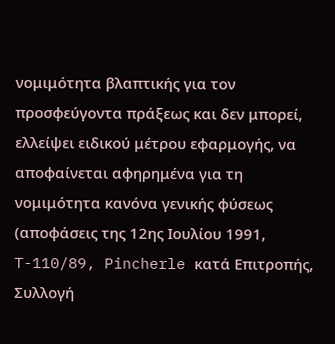νομιμότητα βλαπτικής για τον προσφεύγοντα πράξεως και δεν μπορεί, ελλείψει ειδικού μέτρου εφαρμογής, να αποφαίνεται αφηρημένα για τη νομιμότητα κανόνα γενικής φύσεως (αποφάσεις της 12ης Ιουλίου 1991, T-110/89, Pincherle κατά Επιτροπής, Συλλογή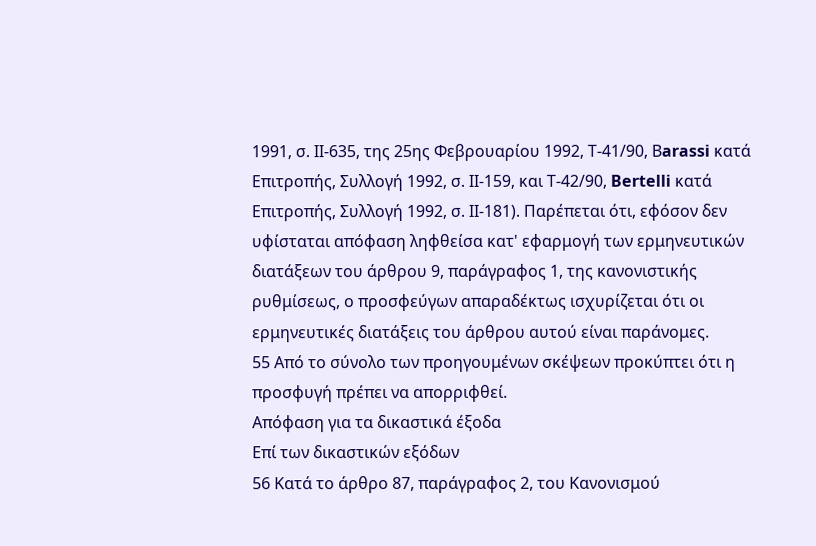1991, σ. ΙΙ-635, της 25ης Φεβρουαρίου 1992, Τ-41/90, Βarassi κατά Επιτροπής, Συλλογή 1992, σ. ΙΙ-159, και Τ-42/90, Bertelli κατά Επιτροπής, Συλλογή 1992, σ. ΙΙ-181). Παρέπεται ότι, εφόσον δεν υφίσταται απόφαση ληφθείσα κατ' εφαρμογή των ερμηνευτικών διατάξεων του άρθρου 9, παράγραφος 1, της κανονιστικής ρυθμίσεως, ο προσφεύγων απαραδέκτως ισχυρίζεται ότι οι ερμηνευτικές διατάξεις του άρθρου αυτού είναι παράνομες.
55 Από το σύνολο των προηγουμένων σκέψεων προκύπτει ότι η προσφυγή πρέπει να απορριφθεί.
Απόφαση για τα δικαστικά έξοδα
Επί των δικαστικών εξόδων
56 Κατά το άρθρο 87, παράγραφος 2, του Κανονισμού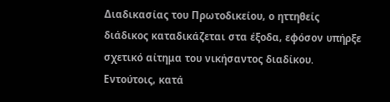Διαδικασίας του Πρωτοδικείου, ο ηττηθείς διάδικος καταδικάζεται στα έξοδα, εφόσον υπήρξε σχετικό αίτημα του νικήσαντος διαδίκου. Εντούτοις, κατά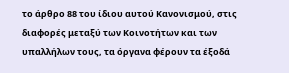το άρθρο 88 του ίδιου αυτού Κανονισμού, στις διαφορές μεταξύ των Κοινοτήτων και των υπαλλήλων τους, τα όργανα φέρουν τα έξοδά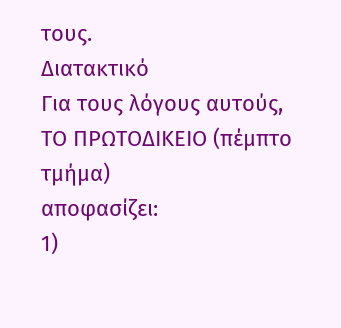τους.
Διατακτικό
Για τους λόγους αυτούς,
ΤΟ ΠΡΩΤΟΔΙΚΕΙΟ (πέμπτο τμήμα)
αποφασίζει:
1)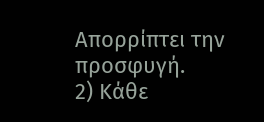Απορρίπτει την προσφυγή.
2) Κάθε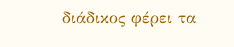διάδικος φέρει τα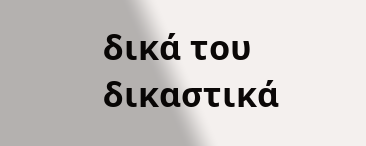δικά του δικαστικά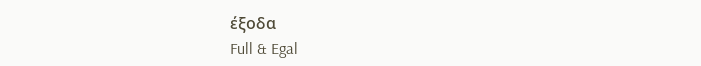έξοδα
Full & Egal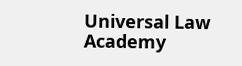Universal Law Academy